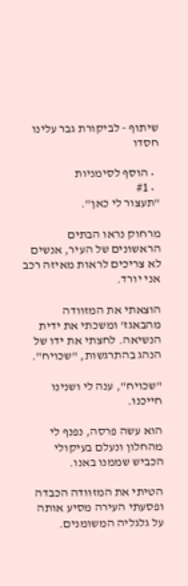שיתוף - לביקורת גבר עלינו חסדו

  • הוסף לסימניות
  • #1
"תעצור לי כאן".

מרחוק נראו הבתים הראשונים של העיר, אנשים לא צריכים לראות מאיזה רכב אני יורד.

הוצאתי את המזוודה מהבאגז' ומשכתי את ידית הנשיאה. לחצתי את ידו של הנהג בהתרגשות, "שכויח".

"שכויח", ענה לי ושנינו חייכנו.

הוא עשה פרסה, נפנף לי מהחלון ונעלם בעיקולי הכביש שממנו באנו.

הטיתי את המזוודה הכבדה ופסעתי העירה מסיע אותה על גלגליה המשומנים.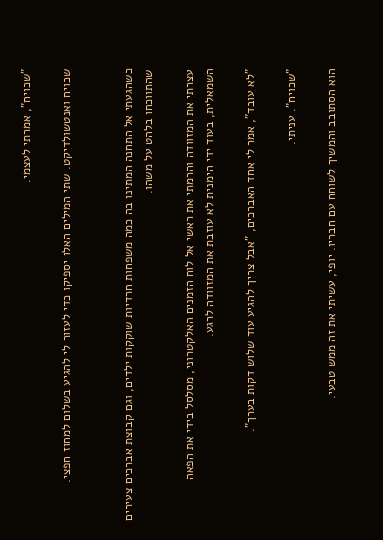"שכויח", אמרתי לעצמי.

שכויח ואנטשולדיקט. שתי המילים האלו יספיקו כדי לעזור לי להגיע בשלום למחוז חפצי.


כשהגעתי אל התחנה המתינו בה כמה משפחות חרדיות שוקקות ילדים, וגם קבוצת אברכים צעירים שהתווכחו בלהט על משהו.

עצרתי את המזוודה והרמתי את ראשי אל לוח הזמנים האלקטרוני, מסלסל בידי את הפאה השמאלית, בעוד ידי הימנית לא עוזבת את המזוודה לרגע.

"לא עובד", אמר לי אחד האברכים, "אבל צריך להגיע עוד שלוש דקות בערך".

"שכויח". עניתי.

הוא הסתובב והמשיך לשוחח עם חבריו. יופי, עשיתי את זה ממש טבעי.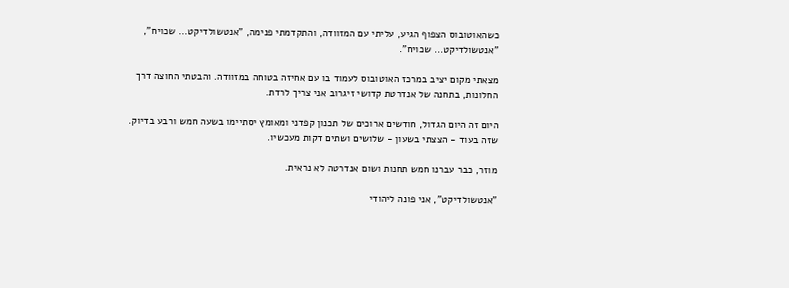כשהאוטובוס הצפוף הגיע, עליתי עם המזוודה, והתקדמתי פנימה, "אנטשולדיקט... שכויח", "אנטשולדיקט... שכויח".

מצאתי מקום יציב במרכז האוטובוס לעמוד בו עם אחיזה בטוחה במזוודה. והבטתי החוצה דרך החלונות, בתחנה של אנדרטת קדושי זיגרוב אני צריך לרדת.

היום זה היום הגדול, חודשים ארוכים של תכנון קפדני ומאומץ יסתיימו בשעה חמש ורבע בדיוק. שזה בעוד - הצצתי בשעון - שלושים ושתים דקות מעכשיו.

מוזר, כבר עברנו חמש תחנות ושום אנדרטה לא נראית.

"אנטשולדיקט", אני פונה ליהודי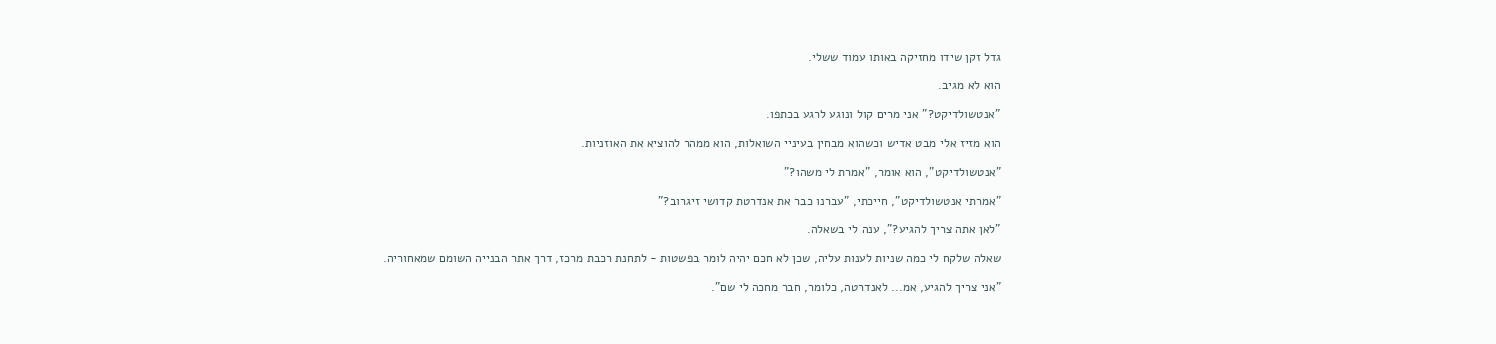גדל זקן שידו מחזיקה באותו עמוד ששלי.

הוא לא מגיב.

"אנטשולדיקט?" אני מרים קול ונוגע לרגע בכתפו.

הוא מזיז אלי מבט אדיש וכשהוא מבחין בעיניי השואלות, הוא ממהר להוציא את האוזניות.

"אנטשולדיקט", הוא אומר, "אמרת לי משהו?"

"אמרתי אנטשולדיקט", חייכתי, "עברנו כבר את אנדרטת קדושי זיגרוב?"

"לאן אתה צריך להגיע?", ענה לי בשאלה.

שאלה שלקח לי כמה שניות לענות עליה, שכן לא חכם יהיה לומר בפשטות - לתחנת רכבת מרכז, דרך אתר הבנייה השומם שמאחוריה.

"אני צריך להגיע, אמ... לאנדרטה, כלומר, חבר מחכה לי שם".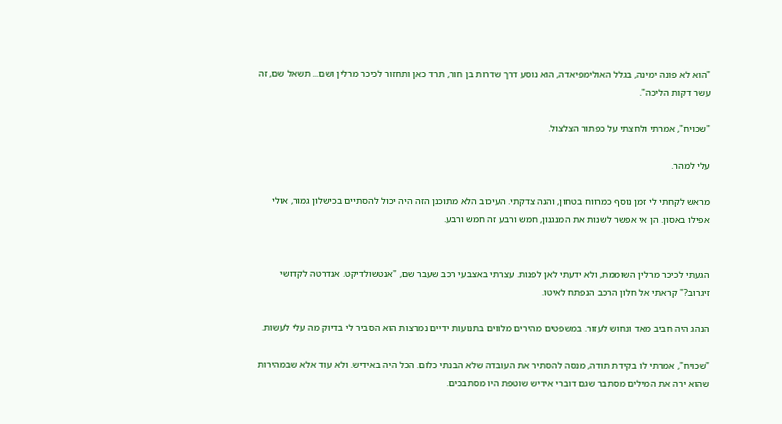"הוא לא פונה ימינה, בגלל האולימפיאדה, הוא נוסע דרך שדרות בן חור, תרד כאן ותחזור לכיכר מרלין ושם... תשאל שם, זה עשר דקות הליכה".

"שכויח", אמרתי ולחצתי על כפתור הצלצול.

עלי למהר.

מראש לקחתי לי זמן נוסף כמרווח בטחון, והנה צדקתי. העיכוב הלא מתוכנן הזה היה יכול להסתיים בכישלון גמור, אולי אפילו באסון. הן אי אפשר לשנות את המנגנון, חמש ורבע זה חמש ורבע.


הגעתי לכיכר מרלין השוממת, ולא ידעתי לאן לפנות. עצרתי באצבעי רכב שעבר שם, "אנטשולדיקט. אנדרטה לקדושי זיגרוב?" קראתי אל חלון הרכב הנפתח לאיטו.

הנהג היה חביב מאד ונחוש לעזור. במשפטים מהירים מלווים בתנועות ידיים נמרצות הוא הסביר לי בדיוק מה עלי לעשות.

"שכויח", אמרתי לו בקידת תודה, מנסה להסתיר את העובדה שלא הבנתי כלום. הכל היה באידיש. ולא עוד אלא שבמהירות שהוא ירה את המילים מסתבר שגם דוברי אידיש שוטפת היו מסתבכים.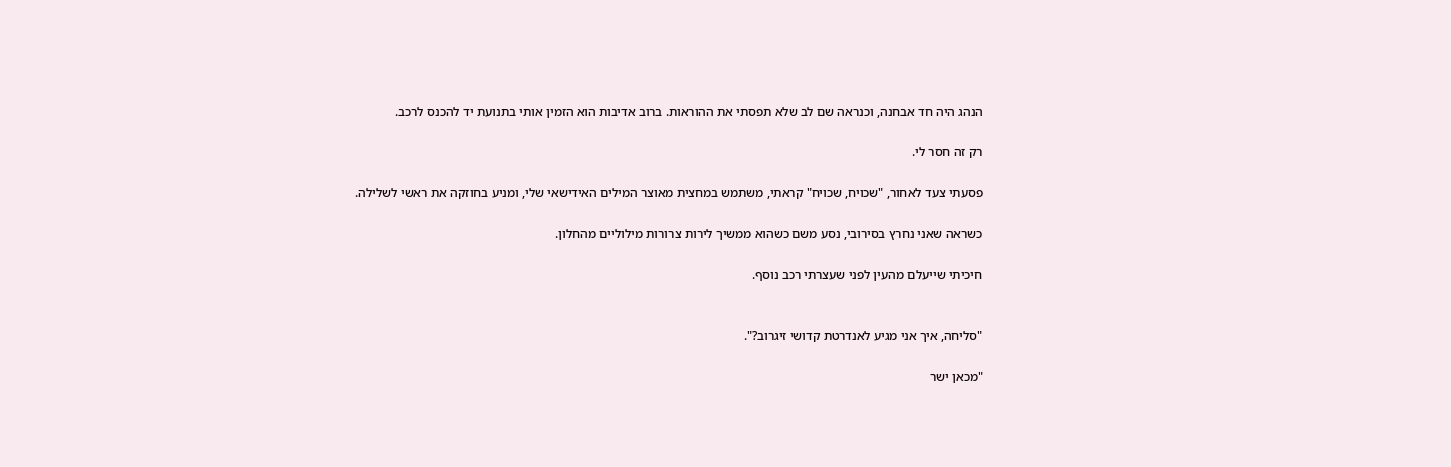הנהג היה חד אבחנה, וכנראה שם לב שלא תפסתי את ההוראות. ברוב אדיבות הוא הזמין אותי בתנועת יד להכנס לרכב.

רק זה חסר לי.

פסעתי צעד לאחור, "שכויח, שכויח" קראתי, משתמש במחצית מאוצר המילים האידישאי שלי, ומניע בחוזקה את ראשי לשלילה.

כשראה שאני נחרץ בסירובי, נסע משם כשהוא ממשיך לירות צרורות מילוליים מהחלון.

חיכיתי שייעלם מהעין לפני שעצרתי רכב נוסף.


"סליחה, איך אני מגיע לאנדרטת קדושי זיגרוב?".

"מכאן ישר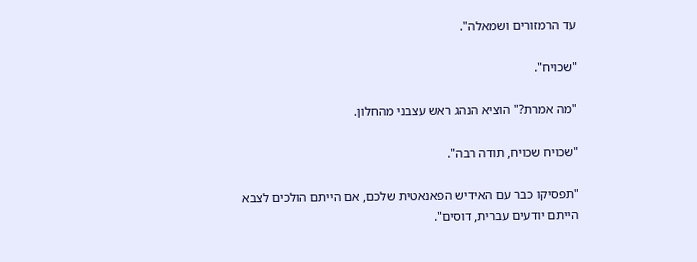עד הרמזורים ושמאלה".

"שכויח".

"מה אמרת?" הוציא הנהג ראש עצבני מהחלון.

"שכויח שכויח, תודה רבה".

"תפסיקו כבר עם האידיש הפאנאטית שלכם, אם הייתם הולכים לצבא הייתם יודעים עברית, דוסים".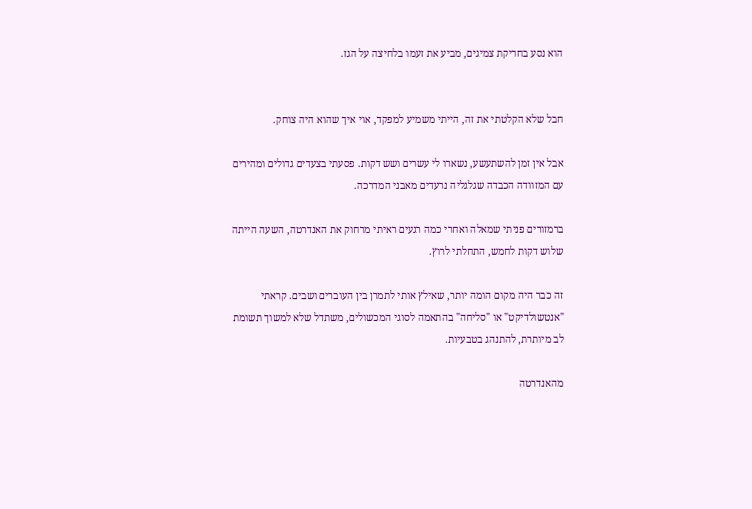הוא נסע בחריקת צמיגים, מביע את זעמו בלחיצה על הגז.


חבל שלא הקלטתי את זה, הייתי משמיע למפקד, אוי איך שהוא היה צוחק.

אבל אין זמן להשתעשע, נשארו לי עשרים ושש דקות. פסעתי בצעדים גדולים ומהירים עם המזוודה הכבדה שגלגליה נרעדים מאבני המדרכה.

ברמזורים פניתי שמאלה ואחרי כמה רגעים ראיתי מרחוק את האנדרטה, השעה הייתה שלוש דקות לחמש, התחלתי לרוץ.

זה כבר היה מקום הומה יותר, שאילץ אותי לתמרן בין העוברים ושבים. קראתי "אנטשולדיקט" או "סליחה" בהתאמה לסוגי המכשולים, משתדל שלא למשוך תשומת לב מיותרת, להתנהג בטבעיות.

מהאנדרטה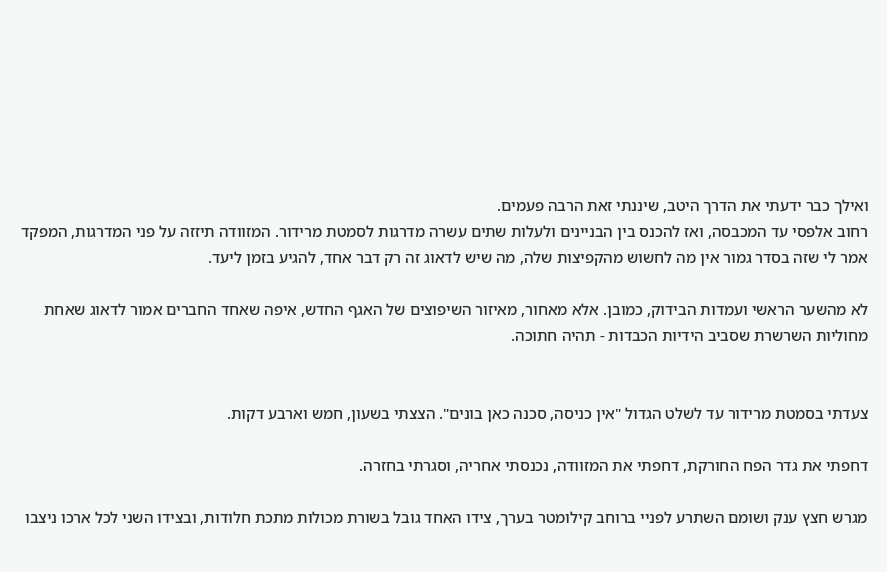ואילך כבר ידעתי את הדרך היטב, שיננתי זאת הרבה פעמים.
רחוב אלפסי עד המכבסה, ואז להכנס בין הבניינים ולעלות שתים עשרה מדרגות לסמטת מרידור. המזוודה תיזזה על פני המדרגות, המפקד אמר לי שזה בסדר גמור אין מה לחשוש מהקפיצות שלה, מה שיש לדאוג זה רק דבר אחד, להגיע בזמן ליעד.

לא מהשער הראשי ועמדות הבידוק, כמובן. אלא מאחור, מאיזור השיפוצים של האגף החדש, איפה שאחד החברים אמור לדאוג שאחת מחוליות השרשרת שסביב הידיות הכבדות - תהיה חתוכה.


צעדתי בסמטת מרידור עד לשלט הגדול "אין כניסה, סכנה כאן בונים". הצצתי בשעון, חמש וארבע דקות.

דחפתי את גדר הפח החורקת, דחפתי את המזוודה, נכנסתי אחריה, וסגרתי בחזרה.

מגרש חצץ ענק ושומם השתרע לפניי ברוחב קילומטר בערך, צידו האחד גובל בשורת מכולות מתכת חלודות, ובצידו השני לכל ארכו ניצבו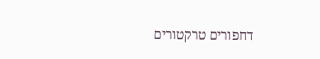דחפורים טרקטורים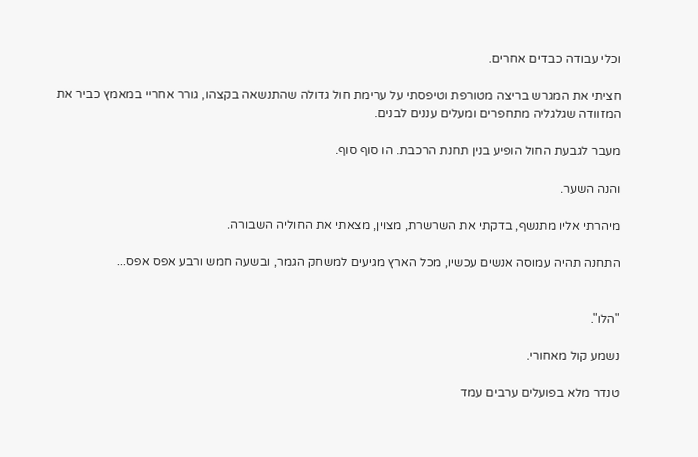וכלי עבודה כבדים אחרים.

חציתי את המגרש בריצה מטורפת וטיפסתי על ערימת חול גדולה שהתנשאה בקצהו, גורר אחריי במאמץ כביר את המזוודה שגלגליה מתחפרים ומעלים עננים לבנים.

מעבר לגבעת החול הופיע בנין תחנת הרכבת. הו סוף סוף.

והנה השער.

מיהרתי אליו מתנשף, בדקתי את השרשרת, מצוין, מצאתי את החוליה השבורה.

התחנה תהיה עמוסה אנשים עכשיו, מכל הארץ מגיעים למשחק הגמר, ובשעה חמש ורבע אפס אפס...


"הלו".

נשמע קול מאחורי.

טנדר מלא בפועלים ערבים עמד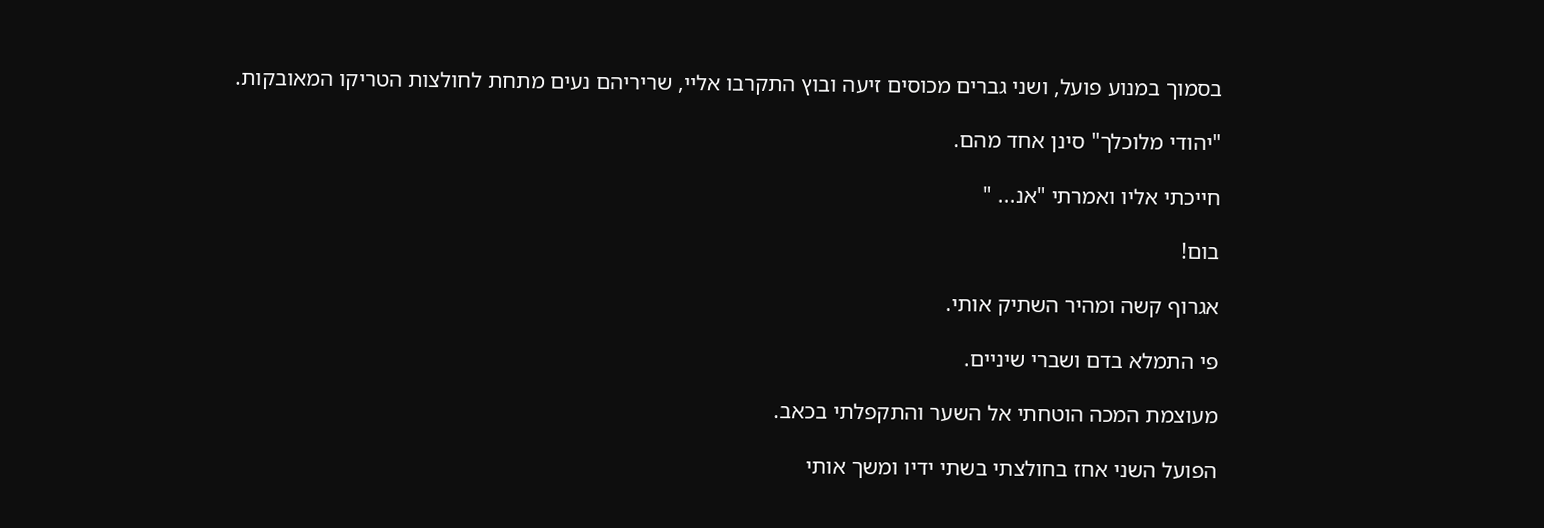בסמוך במנוע פועל, ושני גברים מכוסים זיעה ובוץ התקרבו אליי, שריריהם נעים מתחת לחולצות הטריקו המאובקות.

"יהודי מלוכלך" סינן אחד מהם.

חייכתי אליו ואמרתי "אנ... "

בום!

אגרוף קשה ומהיר השתיק אותי.

פי התמלא בדם ושברי שיניים.

מעוצמת המכה הוטחתי אל השער והתקפלתי בכאב.

הפועל השני אחז בחולצתי בשתי ידיו ומשך אותי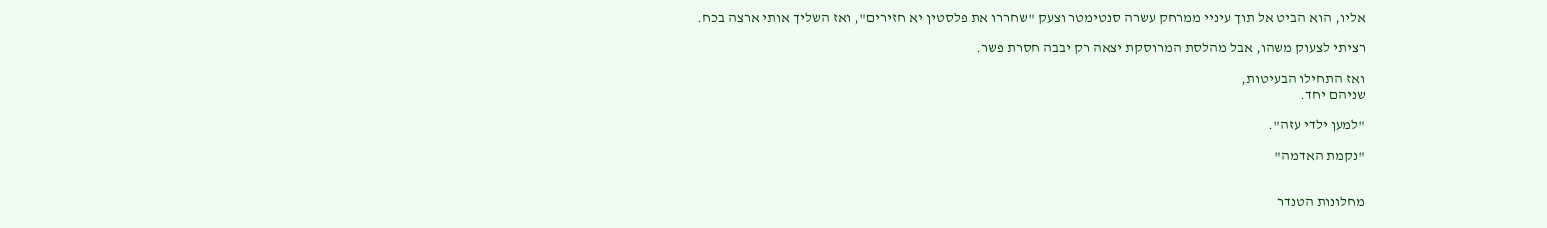אליו, הוא הביט אל תוך עיניי ממרחק עשרה סנטימטר וצעק "שחררו את פלסטין יא חזירים", ואז השליך אותי ארצה בכח.

רציתי לצעוק משהו, אבל מהלסת המרוסקת יצאה רק יבבה חסרת פשר.

ואז התחילו הבעיטות,
שניהם יחד.

"למען ילדי עזה".

"נקמת האדמה"


מחלונות הטנדר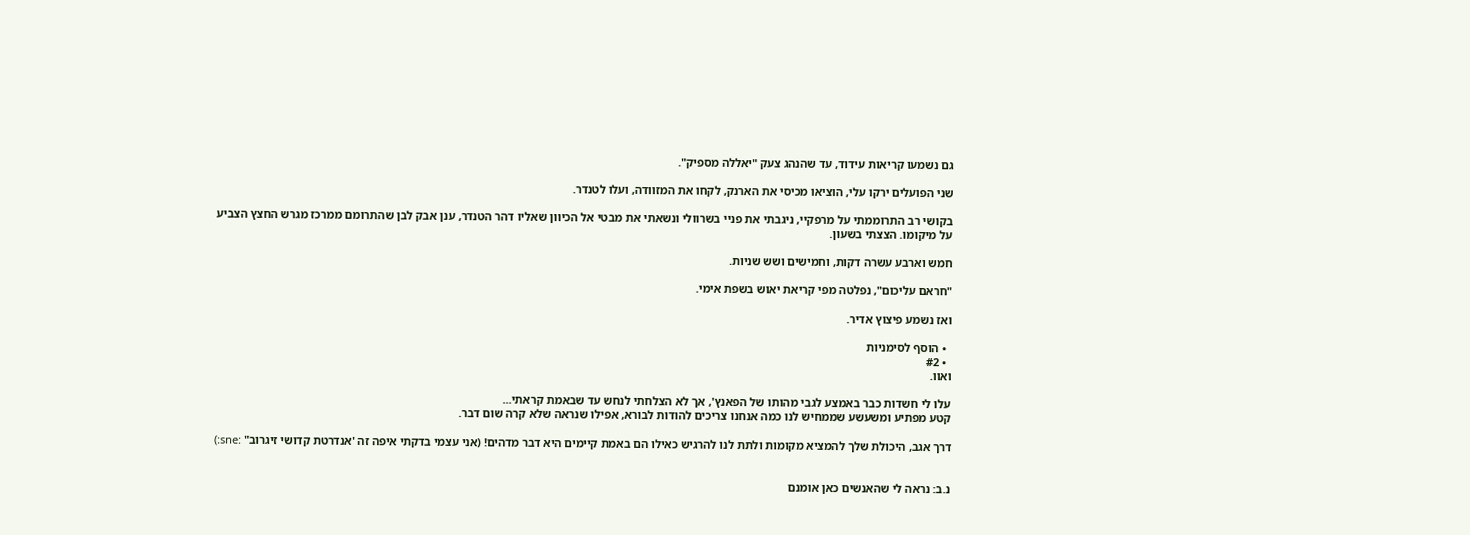גם נשמעו קריאות עידוד, עד שהנהג צעק "יאללה מספיק".

שני הפועלים ירקו עלי, הוציאו מכיסי את הארנק, לקחו את המזוודה, ועלו לטנדר.

בקושי רב התרוממתי על מרפקיי, ניגבתי את פניי בשרוולי ונשאתי את מבטי אל הכיוון שאליו דהר הטנדר, ענן אבק לבן שהתרומם ממרכז מגרש החצץ הצביע על מיקומו. הצצתי בשעון.

חמש וארבע עשרה דקות, וחמישים ושש שניות.

"חראם עליכום", נפלטה מפי קריאת יאוש בשפת אימי.

ואז נשמע פיצוץ אדיר.

  • הוסף לסימניות
  • #2
ואוו.

עלו לי חשדות כבר באמצע לגבי מהותו של הפאנץ', אך לא הצלחתי לנחש עד שבאמת קראתי...
קטע מפתיע ומשעשע שממחיש לנו כמה אנחנו צריכים להודות לבורא, אפילו שנראה שלא קרה שום דבר.

דרך אגב, היכולת שלך להמציא מקומות ולתת לנו להרגיש כאילו הם באמת קיימים היא דבר מדהים! (אני עצמי בדקתי איפה זה 'אנדרטת קדושי זיגרוב" :sne:)


נ.ב: נראה לי שהאנשים כאן אומנם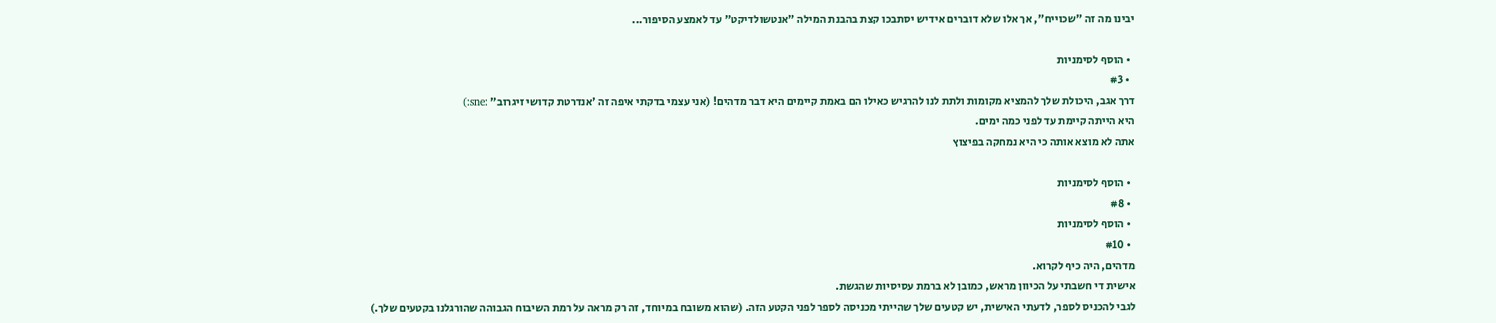יבינו מה זה "שכוייח", אך אלו שלא דוברים אידיש יסתבכו קצת בהבנת המילה "אנטשולדיקט" עד לאמצע הסיפור...

  • הוסף לסימניות
  • #3
דרך אגב, היכולת שלך להמציא מקומות ולתת לנו להרגיש כאילו הם באמת קיימים היא דבר מדהים! (אני עצמי בדקתי איפה זה 'אנדרטת קדושי זיגרוב" :sne:)
היא הייתה קיימת עד לפני כמה ימים.
אתה לא מוצא אותה כי היא נמחקה בפיצוץ

  • הוסף לסימניות
  • #8
  • הוסף לסימניות
  • #10
מדהים, היה כיף לקרוא.
אישית די חשבתי על הכיוון מראש, כמובן לא ברמת עסיסיות שהגשת.
לגבי להכניס לספר, לדעתי האישית, יש קטעים שלך שהייתי מכניסה לספר לפני הקטע הזה. (שהוא משובח במיוחד, זה רק מראה על רמת השיבוח הגבוהה שהורגלנו בקטעים שלך.)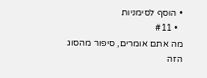• הוסף לסימניות
  • #11
מה אתם אומרים, סיפור מהסוג הזה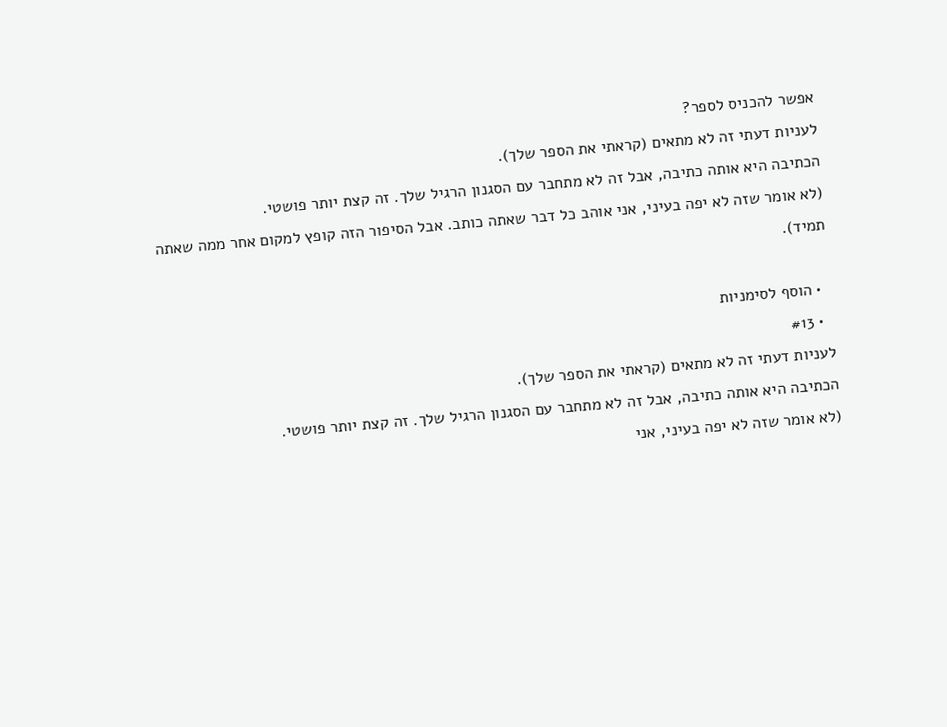אפשר להכניס לספר?
לעניות דעתי זה לא מתאים (קראתי את הספר שלך).
הכתיבה היא אותה כתיבה, אבל זה לא מתחבר עם הסגנון הרגיל שלך. זה קצת יותר פושטי.
(לא אומר שזה לא יפה בעיני, אני אוהב כל דבר שאתה כותב. אבל הסיפור הזה קופץ למקום אחר ממה שאתה תמיד).

  • הוסף לסימניות
  • #13
לעניות דעתי זה לא מתאים (קראתי את הספר שלך).
הכתיבה היא אותה כתיבה, אבל זה לא מתחבר עם הסגנון הרגיל שלך. זה קצת יותר פושטי.
(לא אומר שזה לא יפה בעיני, אני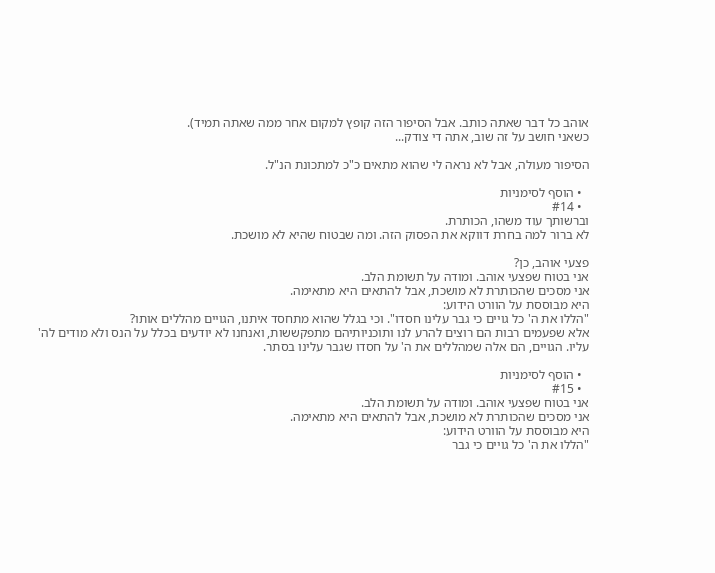אוהב כל דבר שאתה כותב. אבל הסיפור הזה קופץ למקום אחר ממה שאתה תמיד).
כשאני חושב על זה שוב, אתה די צודק...

הסיפור מעולה, אבל לא נראה לי שהוא מתאים כ"כ למתכונת הנ"ל.

  • הוסף לסימניות
  • #14
וברשותך עוד משהו, הכותרת.
לא ברור למה בחרת דווקא את הפסוק הזה. ומה שבטוח שהיא לא מושכת.

פצעי אוהב, כן?
אני בטוח שפצעי אוהב. ומודה על תשומת הלב.
אני מסכים שהכותרת לא מושכת, אבל להתאים היא מתאימה.
היא מבוססת על הוורט הידוע:
"הללו את ה' כל גויים כי גבר עלינו חסדו". וכי בגלל שהוא מתחסד איתנו, הגויים מהללים אותו?
אלא שפעמים רבות הם רוצים להרע לנו ותוכניותיהם מתפקששות, ואנחנו לא יודעים בכלל על הנס ולא מודים לה' עליו. הגויים, הם אלה שמהללים את ה' על חסדו שגבר עלינו בסתר.

  • הוסף לסימניות
  • #15
אני בטוח שפצעי אוהב. ומודה על תשומת הלב.
אני מסכים שהכותרת לא מושכת, אבל להתאים היא מתאימה.
היא מבוססת על הוורט הידוע:
"הללו את ה' כל גויים כי גבר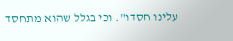עלינו חסדו". וכי בגלל שהוא מתחסד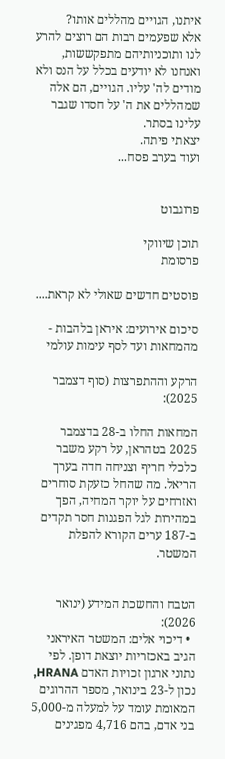איתנו, הגויים מהללים אותו?
אלא שפעמים רבות הם רוצים להרע לנו ותוכניותיהם מתפקששות, ואנחנו לא יודעים בכלל על הנס ולא מודים לה' עליו. הגויים, הם אלה שמהללים את ה' על חסדו שגבר עלינו בסתר.
יצאתי פיתה.
ועוד בערב פסח...


פרוגבוט

תוכן שיווקי
פרסומת

פוסטים חדשים שאולי לא קראת....

סיכום אירועים: איראן בלהבות - מהמחאות ועד לסף עימות עולמי

הרקע וההתפרצות (סוף דצמבר 2025):

המחאות החלו ב-28 בדצמבר 2025 בטהראן, על רקע משבר כלכלי חריף וצניחה חדה בערך הריאל. מה שהחל כזעקת סוחרים ואזרחים על יוקר המחיה, הפך במהירות לגל הפגנות חסר תקדים ב-187 ערים הקורא להפלת המשטר.


הטבח והחשכת המידע (ינואר 2026):
  • דיכוי אלים: המשטר האיראני הגיב באכזריות יוצאת דופן. לפי נתוני ארגון זכויות האדם HRANA, נכון ל-23 בינואר, מספר ההרוגים המאומת עומד על למעלה מ-5,000 בני אדם, בהם 4,716 מפגינים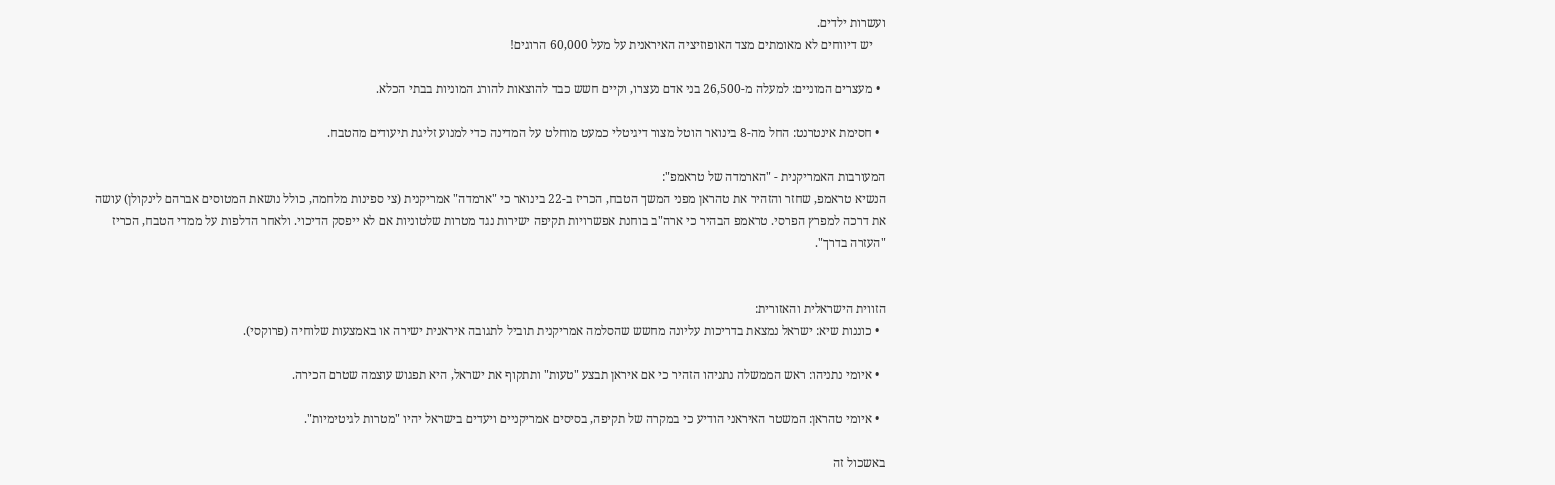ועשרות ילדים.
    יש דיווחים לא מאומתים מצד האופוזיציה האיראנית על מעל 60,000 הרוגים!

  • מעצרים המוניים: למעלה מ-26,500 בני אדם נעצרו, וקיים חשש כבד להוצאות להורג המוניות בבתי הכלא.

  • חסימת אינטרנט: החל מה-8 בינואר הוטל מצור דיגיטלי כמעט מוחלט על המדינה כדי למנוע זליגת תיעודים מהטבח.

המעורבות האמריקנית - "הארמדה של טראמפ":
הנשיא טראמפ, שחזר והזהיר את טהראן מפני המשך הטבח, הכריז ב-22 בינואר כי "ארמדה" אמריקנית (צי ספינות מלחמה, כולל נושאת המטוסים אברהם לינקולן) עושה את דרכה למפרץ הפרסי. טראמפ הבהיר כי ארה"ב בוחנת אפשרויות תקיפה ישירות נגד מטרות שלטוניות אם לא ייפסק הדיכוי. ולאחר הדלפות על ממדי הטבח, הכריז "העזרה בדרך".


הזווית הישראלית והאזורית:
  • כוננות שיא: ישראל נמצאת בדריכות עליונה מחשש שהסלמה אמריקנית תוביל לתגובה איראנית ישירה או באמצעות שלוחיה (פרוקסי).

  • איומי נתניהו: ראש הממשלה נתניהו הזהיר כי אם איראן תבצע "טעות" ותתקוף את ישראל, היא תפגוש עוצמה שטרם הכירה.

  • איומי טהראן: המשטר האיראני הודיע כי במקרה של תקיפה, בסיסים אמריקניים ויעדים בישראל יהיו "מטרות לגיטימיות".

באשכול זה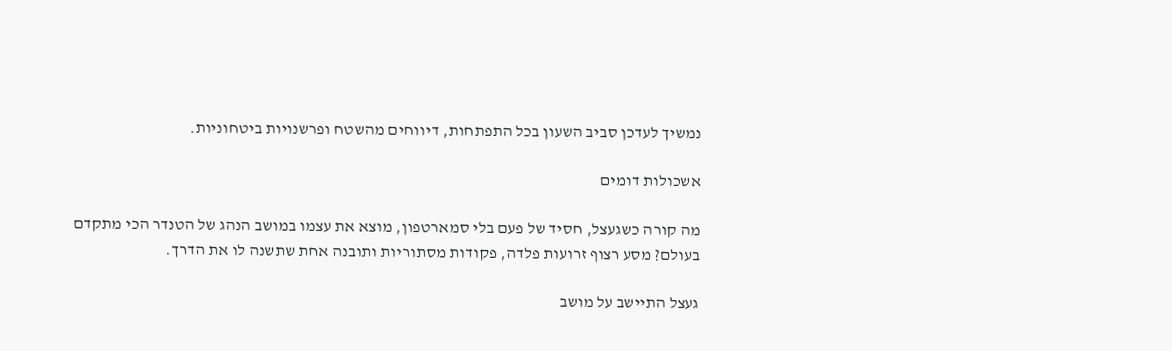נמשיך לעדכן סביב השעון בכל התפתחות, דיווחים מהשטח ופרשנויות ביטחוניות.

אשכולות דומים

מה קורה כשגעצל, חסיד של פעם בלי סמארטפון, מוצא את עצמו במושב הנהג של הטנדר הכי מתקדם בעולם? מסע רצוף זרועות פלדה, פקודות מסתוריות ותובנה אחת שתשנה לו את הדרך.

געצל התיישב על מושב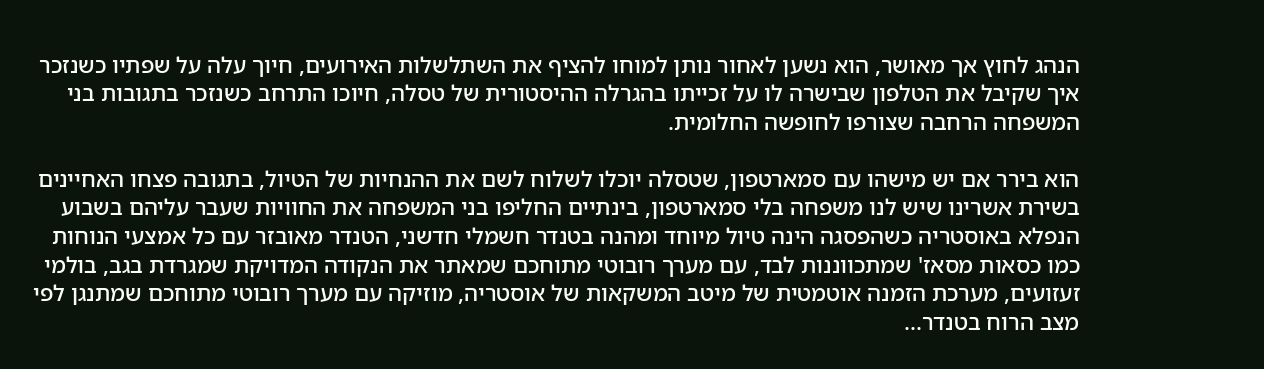הנהג לחוץ אך מאושר, הוא נשען לאחור נותן למוחו להציף את השתלשלות האירועים, חיוך עלה על שפתיו כשנזכר איך שקיבל את הטלפון שבישרה לו על זכייתו בהגרלה ההיסטורית של טסלה, חיוכו התרחב כשנזכר בתגובות בני המשפחה הרחבה שצורפו לחופשה החלומית.

הוא בירר אם יש מישהו עם סמארטפון, שטסלה יוכלו לשלוח לשם את ההנחיות של הטיול, בתגובה פצחו האחיינים בשירת אשרינו שיש לנו משפחה בלי סמארטפון, בינתיים החליפו בני המשפחה את החוויות שעבר עליהם בשבוע הנפלא באוסטריה כשהפסגה הינה טיול מיוחד ומהנה בטנדר חשמלי חדשני, הטנדר מאובזר עם כל אמצעי הנוחות כמו כסאות מסאז' שמתכווננות לבד, עם מערך רובוטי מתוחכם שמאתר את הנקודה המדויקת שמגרדת בגב, בולמי זעזועים, מערכת הזמנה אוטמטית של מיטב המשקאות של אוסטריה, מוזיקה עם מערך רובוטי מתוחכם שמתנגן לפי מצב הרוח בטנדר...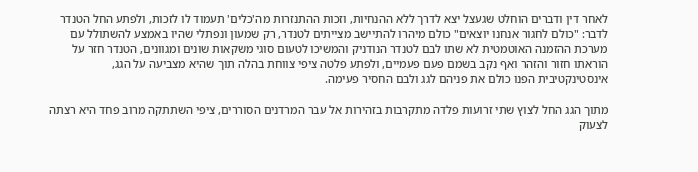לאחר דין ודברים הוחלט שגעצל יצא לדרך ללא ההנחיות, וזכות ההתנזרות מה'כלים' תעמוד לו לזכות, ולפתע החל הטנדר לדבר: "כולם לחגור אנחנו יוצאים" כולם מיהרו להתיישב מצייתים לטנדר, רק שמעון ונפתלי שהיו באמצע להשתולל עם מערכת ההזמנה האוטמטית לא שתו לבם לטנדר הנודניק והמשיכו לטעום סוגי משקאות שונים ומגוונים, הטנדר חזר על הוראתו חזור והזהר ואף נקב בשמם פעם פעמיים, ולפתע פלטה ציפי צווחת בהלה תוך שהיא מצביעה על הגג, אינסטינקטיבית הפנו כולם את פניהם לגג ולבם החסיר פעימה.

מתוך הגג החל לצוץ שתי זרועות פלדה מתקרבות בזהירות אל עבר המרדנים הסוררים, ציפי השתתקה מרוב פחד היא רצתה לצעוק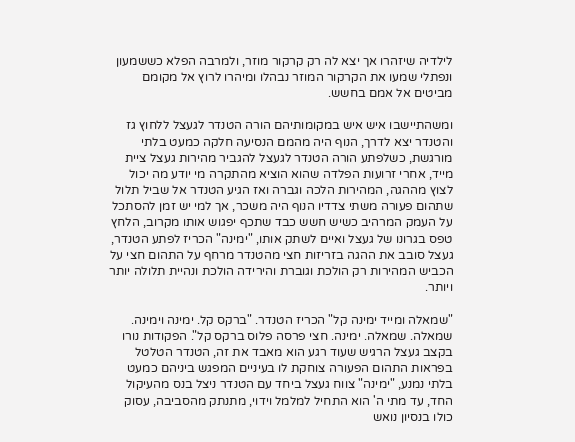לילדיה שיזהרו אך יצא לה רק קרקור מוזר, ולמרבה הפלא כששמעון ונפתלי שמעו את הקרקור המוזר נבהלו ומיהרו לרוץ אל מקומם מביטים אל אמם בחשש.

ומשהתיישבו איש איש במקומותיהם הורה הטנדר לגעצל ללחוץ גז והטנדר יצא לדרך, הנוף היה מהמם הנסיעה חלקה כמעט בלתי מורגשת, כשלפתע הורה הטנדר לגעצל להגביר מהירות געצל ציית מייד, אחרי זרועות הפלדה שהוא הוציא מהתקרה מי יודע מה יכול לצוץ מההגה, המהירות הלכה וגברה ואז הגיע הטנדר אל שביל תלול שתהום פעורה משתי צדדיו הנוף היה משכר, אך למי יש זמן להסתכל על העמק המרהיב כשיש חשש כבד שתכף יפגוש אותו מקרוב, הלחץ טפס בגרונו של געצל ואיים לשתק אותו, "ימינה" הכריז לפתע הטנדר, געצל סובב את ההגה בזריזות חצי מהטנדר מרחף על התהום חצי על הכביש המהירות רק הולכת וגוברת והירידה הולכת ונהיית תלולה יותר ויותר.

"שמאלה ומייד ימינה קל" הכריז הטנדר. "ברקס קל. ימינה וימינה. שמאלה. שמאלה. ימינה. חצי פרסה פלוס ברקס קל". הפקודות נורו בקצב געצל הרגיש שעוד רגע הוא מאבד את זה, הטנדר הטלטל בפראות התהום הפעורה צוחקת לו בעיניים המפגש ביניהם כמעט בלתי נמנע, "ימינה" צווח געצל ביחד עם הטנדר ניצל בנס מהעיקול החד, עד מתי ה' הוא התחיל למלמל וידוי, מתנתק מהסביבה, עסוק כולו בנסיון נואש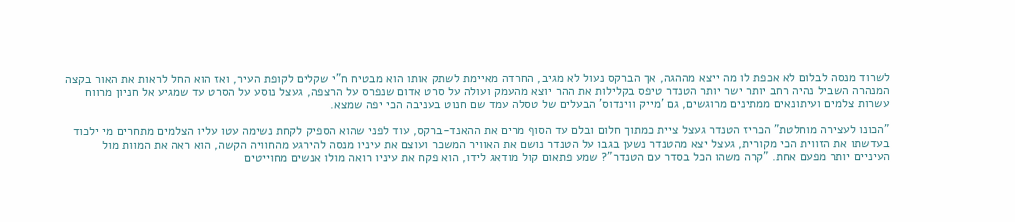לשרוד מנסה לבלום לא אכפת לו מה ייצא מההגה, אך הברקס נעול לא מגיב, החרדה מאיימת לשתק אותו הוא מבטיח ח"י שקלים לקופת העיר, ואז הוא החל לראות את האור בקצה המנהרה השביל נהיה רחב יותר ישר יותר הטנדר טיפס בקלילות את ההר יוצא מהעמק ועולה על סרט אדום שנפרס על הרצפה, געצל נוסע על הסרט עד שמגיע אל חניון מרווח עשרות צלמים ועיתונאים ממתינים מרוגשים, גם 'מייק ווינדוס' הבעלים של טסלה עמד שם חנוט בעניבה הכי יפה שמצא.

"הכונו לעצירה מוחלטת" הכריז הטנדר געצל ציית כמתוך חלום ובלם עד הסוף מרים את ההאנד-ברקס, עוד לפני שהוא הספיק לקחת נשימה עטו עליו הצלמים מתחרים מי ילכוד בעדשתו את הזווית הכי מקורית, געצל יצא מהטנדר נשען בגבו על הטנדר נושם את האוויר המשכר ועוצם את עיניו מנסה להירגע מהחוויה הקשה, הוא ראה את המוות מול העיניים יותר מפעם אחת. "קרה משהו הכל בסדר עם הטנדר"? שמע פתאום קול מודאג לידו, הוא פקח את עיניו רואה מולו אנשים מחוייטים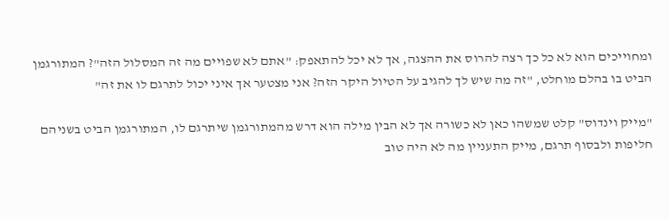ומחוייכים הוא לא כל כך רצה להרוס את ההצגה, אך לא יכל להתאפק: "אתם לא שפויים מה זה המסלול הזה"? המתורגמן הביט בו בהלם מוחלט, "זה מה שיש לך להגיב על הטיול היקר הזה? אני מצטער אך איני יכול לתרגם לו את זה"

"מייק וינדוס" קלט שמשהו כאן לא כשורה אך לא הבין מילה הוא דרש מהמתורגמן שיתרגם לו, המתורגמן הביט בשניהם חליפות ולבסוף תרגם, מייק התעניין מה לא היה טוב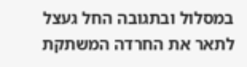במסלול ובתגובה החל געצל לתאר את החרדה המשתקת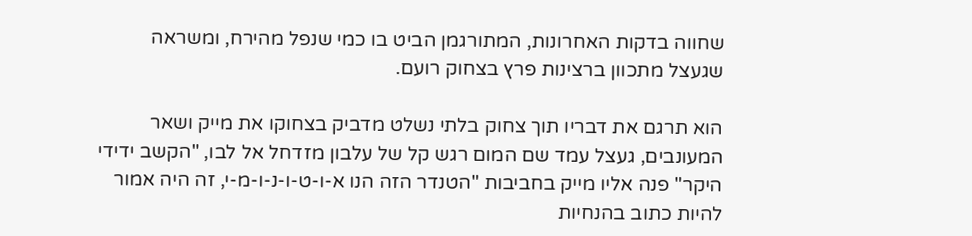שחווה בדקות האחרונות, המתורגמן הביט בו כמי שנפל מהירח, ומשראה שגעצל מתכוון ברצינות פרץ בצחוק רועם.

הוא תרגם את דבריו תוך צחוק בלתי נשלט מדביק בצחוקו את מייק ושאר המעונבים, געצל עמד שם המום רגש קל של עלבון מזדחל אל לבו, "הקשב ידידי היקר" פנה אליו מייק בחביבות "הטנדר הזה הנו א-ו-ט-ו-נ-ו-מ-י, זה היה אמור להיות כתוב בהנחיות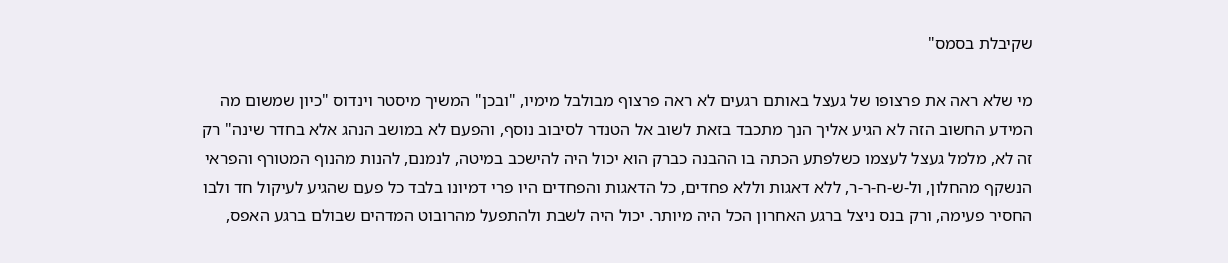שקיבלת בסמס"

מי שלא ראה את פרצופו של געצל באותם רגעים לא ראה פרצוף מבולבל מימיו, "ובכן" המשיך מיסטר וינדוס "כיון שמשום מה המידע החשוב הזה לא הגיע אליך הנך מתכבד בזאת לשוב אל הטנדר לסיבוב נוסף, והפעם לא במושב הנהג אלא בחדר שינה" רק זה לא, מלמל געצל לעצמו כשלפתע הכתה בו ההבנה כברק הוא יכול היה להישכב במיטה, לנמנם, להנות מהנוף המטורף והפראי הנשקף מהחלון, ול-ש-ח-ר-ר, ללא דאגות וללא פחדים, כל הדאגות והפחדים היו פרי דמיונו בלבד כל פעם שהגיע לעיקול חד ולבו החסיר פעימה, ורק בנס ניצל ברגע האחרון הכל היה מיותר. יכול היה לשבת ולהתפעל מהרובוט המדהים שבולם ברגע האפס,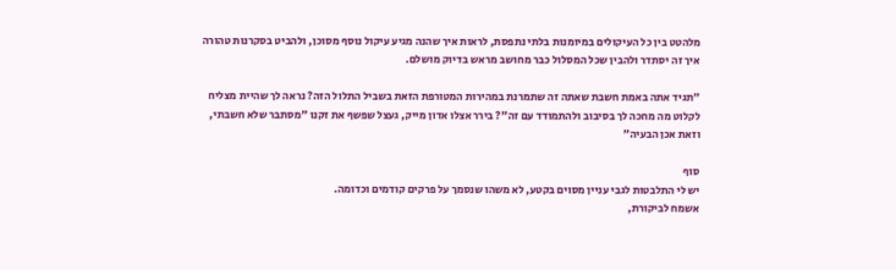מלהטט בין כל העיקולים במיומנות בלתי נתפסת, לראות איך שהנה מגיע עיקול נוסף מסוכן, ולהביט בסקרנות טהורה איך זה יסתדר ולהבין שכל המסלול כבר מחושב מראש בדיוק מושלם.

"תגיד אתה באמת חשבת שאתה זה שתמרנת במהירות המטורפת הזאת בשביל התלול הזה? נראה לך שהיית מצליח לקלוט מה מחכה לך בסיבוב ולהתמודד עם זה"? בירר אצלו אדון מייק, געצל שפשף את זקנו "מסתבר שלא חשבתי, וזאת אכן הבעיה"

סוף
יש לי התלבטות לגבי עניין מסוים בקטע, לא משהו שנסמך על פרקים קודמים וכדומה.
אשמח לביקורת,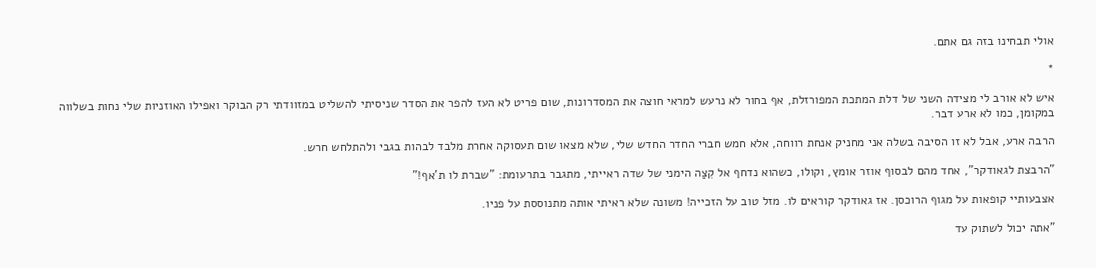אולי תבחינו בזה גם אתם.

*

איש לא אורב לי מצידה השני של דלת המתכת המפורזלת, אף בחור לא נרעש למראי חוצה את המסדרונות, שום פריט לא העז להפר את הסדר שניסיתי להשליט במזוודתי רק הבוקר ואפילו האוזניות שלי נחות בשלווה במקומן, כמו לא ארע דבר.

הרבה ארע, אבל לא זו הסיבה בשלה אני מחניק אנחת רווחה, אלא חמש חברי החדר החדש שלי, שלא מצאו שום תעסוקה אחרת מלבד לבהות בגבי ולהתלחש חרש.

"הרבצת לגאודקר", אחד מהם לבסוף אוזר אומץ, וקולו, כשהוא נדחף אל קִצַה הימני של שדה ראייתי, מתגבר בתרעומת: "שברת לו ת'אף!"

אצבעותיי קופאות על מגוף הרוכסן. אז גאודקר קוראים לו. מזל טוב על הזכייה! משונה שלא ראיתי אותה מתנוססת על פניו.

"אתה יכול לשתוק עד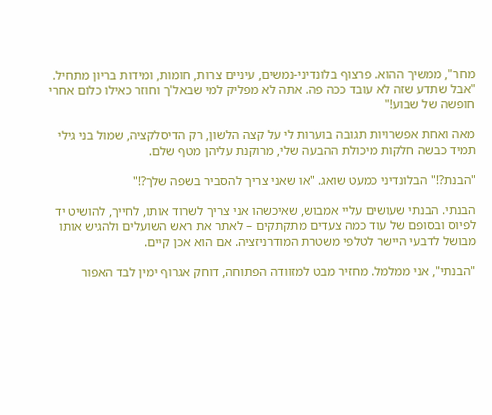מחר", ממשיך ההוא. פרצוף בלונדיני-נמשים, עיניים צרות, חומות, ומידות בריון מתחיל. "אבל שתדע שזה לא עובד ככה פה. אתה לא מפליק למי שבאל'ך וחוזר כאילו כלום אחרי חופשה של שבוע!"

מאה ואחת אפשרויות תגובה בוערות לי על קצה הלשון, רק הדיסלקציה, שמול בני גילי תמיד כבשה חלקות מיכולת ההבעה שלי, מרוקנת עליהן מטף שלם.

"הבנת?!" הבלונדיני כמעט שואג. "או שאני צריך להסביר בשפה שלך?!"

הבנתי. הבנתי שעושים עליי אמבוש, שאיכשהו אני צריך לשרוד אותו, לחייך, להושיט יד לפיוס ובסופם של עוד כמה צעדים מתקתקים – לאתר את ראש השועלים ולהגיש אותו מבושל לדבעי היישר לטלפי משטרת המודרניזציה. אם הוא אכן קיים.

"הבנתי", אני ממלמל. מחזיר מבט למזוודה הפתוחה, דוחק אגרוף ימין לבד האפור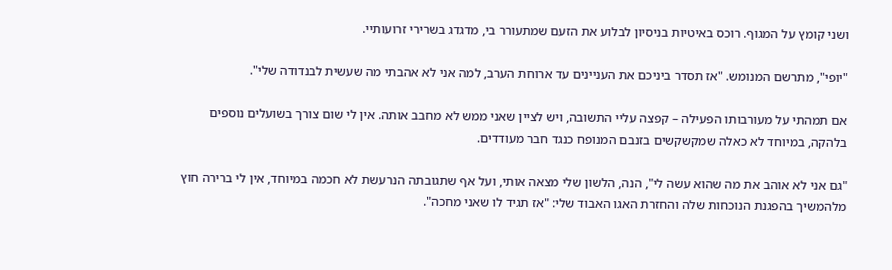ושני קומץ על המגוף. רוכס באיטיות בניסיון לבלוע את הזעם שמתעורר בי, מדגדג בשרירי זרועותיי.

"יופי", מתרשם המנומש. "אז תסדר ביניכם את העניינים עד ארוחת הערב, למה אני לא אהבתי מה שעשית לבנדודה שלי".

אם תמהתי על מעורבותו הפעילה – קפצה עליי התשובה, ויש לציין שאני ממש לא מחבב אותה. אין לי שום צורך בשועלים נוספים בלהקה, במיוחד לא כאלה שמקשקשים בזנבם המנופח כנגד חבר מעודדים.

"גם אני לא אוהב את מה שהוא עשה לי", הנה, הלשון שלי מצאה אותי, ועל אף שתגובתה הנרעשת לא חכמה במיוחד, אין לי ברירה חוץ מלהמשיך בהפגנת הנוכחות שלה והחזרת האגו האבוד שלי: "אז תגיד לו שאני מחכה".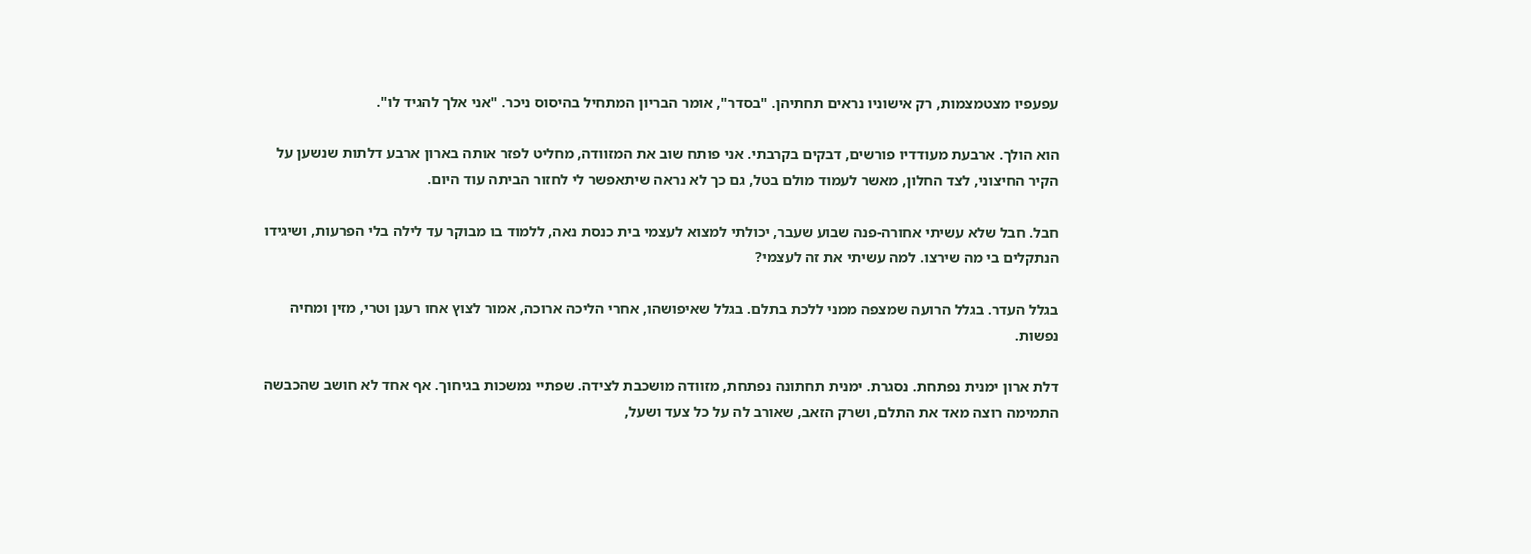עפעפיו מצטמצמות, רק אישוניו נראים תחתיהן. "בסדר", אומר הבריון המתחיל בהיסוס ניכר. "אני אלך להגיד לו".

הוא הולך. ארבעת מעודדיו פורשים, דבקים בקרבתי. אני פותח שוב את המזוודה, מחליט לפזר אותה בארון ארבע דלתות שנשען על הקיר החיצוני, לצד החלון, מאשר לעמוד מולם בטל, גם כך לא נראה שיתאפשר לי לחזור הביתה עוד היום.

חבל. חבל שלא עשיתי אחורה-פנה שבוע שעבר, יכולתי למצוא לעצמי בית כנסת נאה, ללמוד בו מבוקר עד לילה בלי הפרעות, ושיגידו הנתקלים בי מה שירצו. למה עשיתי את זה לעצמי?

בגלל העדר. בגלל הרועה שמצפה ממני ללכת בתלם. בגלל שאיפושהו, אחרי הליכה ארוכה, אמור לצוץ אחו רענן וטרי, מזין ומחיה נפשות.

דלת ארון ימנית נפתחת. נסגרת. ימנית תחתונה נפתחת, מזוודה מושכבת לצידה. שפתיי נמשכות בגיחוך. אף אחד לא חושב שהכבשה התמימה רוצה מאד את התלם, ושרק הזאב, שאורב לה על כל צעד ושעל,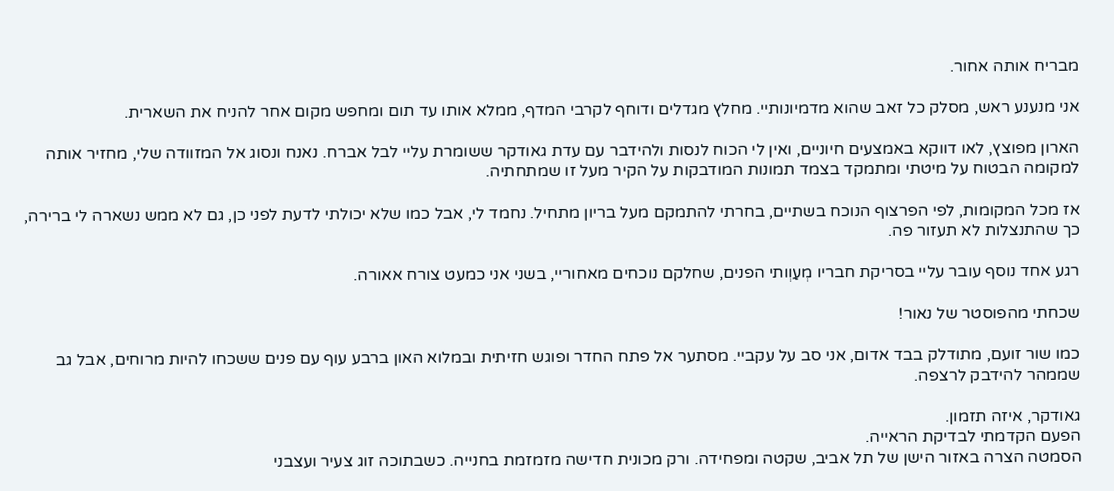מבריח אותה אחור.

אני מנענע ראש, מסלק כל זאב שהוא מדמיונותיי. מחלץ מגדלים ודוחף לקרבי המדף, ממלא אותו עד תום ומחפש מקום אחר להניח את השארית.

הארון מפוצץ, לאו דווקא באמצעים חיוניים, ואין לי הכוח לנסות ולהידבר עם עדת גאודקר ששומרת עליי לבל אברח. נאנח ונסוג אל המזוודה שלי, מחזיר אותה למקומה הבטוח על מיטתי ומתמקד בצמד תמונות המודבקות על הקיר מעל זו שמתחתיה.

אז מכל המקומות, לפי הפרצוף הנוכח בשתיים, בחרתי להתמקם מעל בריון מתחיל. נחמד לי, אבל כמו שלא יכולתי לדעת לפני כן, גם לא ממש נשארה לי ברירה, כך שהתנצלות לא תעזור פה.

רגע אחד נוסף עובר עליי בסריקת חבריו מְעַוְותי הפנים, שחלקם נוכחים מאחוריי, בשני אני כמעט צורח אאורה.

שכחתי מהפוסטר של נאור!

כמו שור זועם, מתודלק בבד אדום, אני סב על עקביי. מסתער אל פתח החדר ופוגש חזיתית ובמלוא האון ברבע עוף עם פנים ששכחו להיות מרוחים, אבל גב שממהר להידבק לרצפה.

גאודקר, איזה תזמון.
הפעם הקדמתי לבדיקת הראייה.
הסמטה הצרה באזור הישן של תל אביב, שקטה ומפחידה. ורק מכונית חדישה מזמזמת בחנייה. כשבתוכה זוג צעיר ועצבני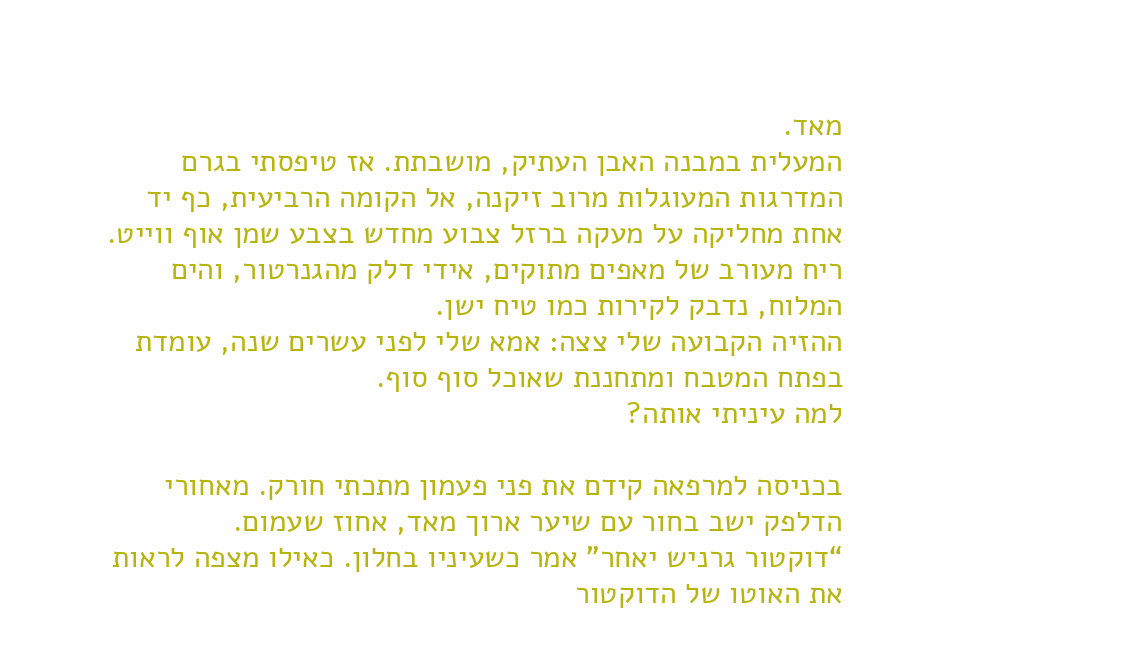מאד.
המעלית במבנה האבן העתיק, מושבתת. אז טיפסתי בגרם המדרגות המעוגלות מרוב זיקנה, אל הקומה הרביעית, כף יד אחת מחליקה על מעקה ברזל צבוע מחדש בצבע שמן אוף ווייט. ריח מעורב של מאפים מתוקים, אידי דלק מהגנרטור, והים המלוח, נדבק לקירות כמו טיח ישן.
ההזיה הקבועה שלי צצה: אמא שלי לפני עשרים שנה, עומדת בפתח המטבח ומתחננת שאוכל סוף סוף.
למה עיניתי אותה?

בכניסה למרפאה קידם את פני פעמון מתכתי חורק. מאחורי הדלפק ישב בחור עם שיער ארוך מאד, אחוז שעמום.
“דוקטור גרניש יאחר” אמר כשעיניו בחלון. כאילו מצפה לראות את האוטו של הדוקטור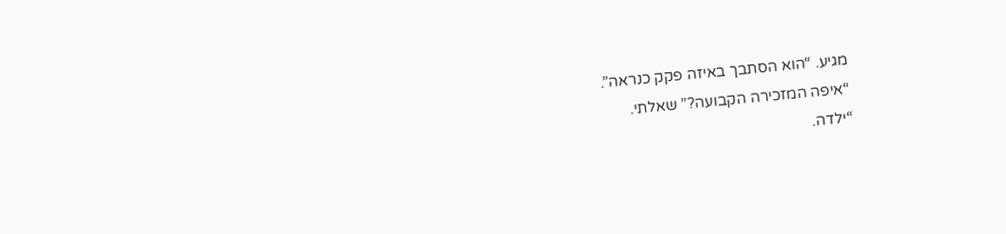מגיע. “הוא הסתבך באיזה פקק כנראה”.
“איפה המזכירה הקבועה?” שאלתי.
“ילדה.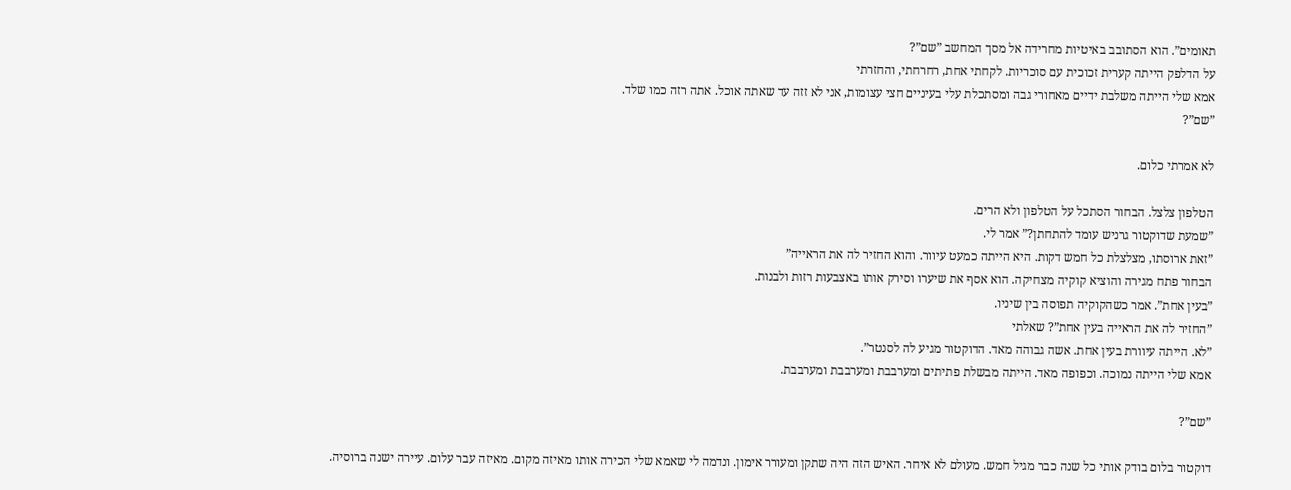תאומים”. הוא הסתובב באיטיות מחרידה אל מסך המחשב ”שם”?
על הדלפק הייתה קערית זכוכית עם סוכריות. לקחתי אחת, רחרחתי, והחזרתי
אמא שלי הייתה משלבת ידיים מאחורי גבה ומסתכלת עלי בעיניים חצי עצומות, אני לא זזה עד שאתה אוכל. אתה רזה כמו שלד.
”שם”?

לא אמרתי כלום.

הטלפון צלצל. הבחור הסתכל על הטלפון ולא הרים.
”שמעת שדוקטור גרניש עומד להתחתן?” אמר לי.
”זאת ארוסתו, מצלצלת כל חמש דקות. היא הייתה כמעט עיוור. והוא החזיר לה את הראייה”
הבחור פתח מגירה והוציא קוקיה מצחיקה. הוא אסף את שיערו וסירק אותו באצבעות רזות ולבנות.
”בעין אחת”. אמר כשהקוקיה תפוסה בין שיניו.
”החזיר לה את הראייה בעין אחת”? שאלתי
”לא. הייתה עיוורת בעין אחת. אשה גבוהה מאד. הדוקטור מגיע לה לסנטר”.
אמא שלי הייתה נמוכה. וכפופה מאד. הייתה מבשלת פתיתים ומערבבת ומערבבת ומערבבת.

”שם”?

דוקטור בלום בודק אותי כל שנה כבר מגיל חמש. מעולם לא איחר. האיש הזה היה שתקן ומעורר אימון. ונדמה לי שאמא שלי הכירה אותו מאיזה מקום. מאיזה עבר עלום. עיירה ישנה ברוסיה.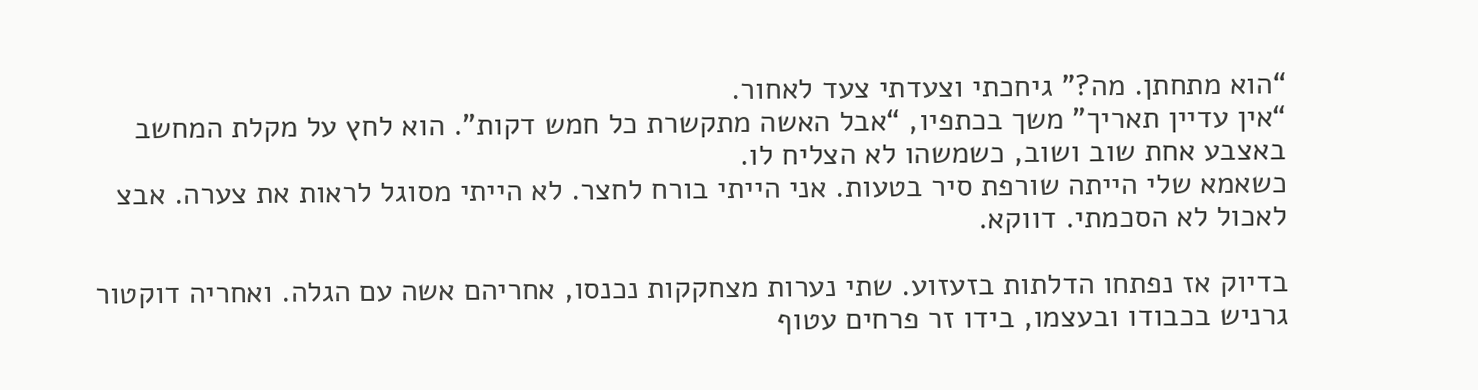“הוא מתחתן. מה?” גיחכתי וצעדתי צעד לאחור.
“אין עדיין תאריך” משך בכתפיו, “אבל האשה מתקשרת כל חמש דקות”. הוא לחץ על מקלת המחשב באצבע אחת שוב ושוב, כשמשהו לא הצליח לו.
כשאמא שלי הייתה שורפת סיר בטעות. אני הייתי בורח לחצר. לא הייתי מסוגל לראות את צערה. אבצ לאכול לא הסכמתי. דווקא.

בדיוק אז נפתחו הדלתות בזעזוע. שתי נערות מצחקקות נכנסו, אחריהם אשה עם הגלה. ואחריה דוקטור גרניש בכבודו ובעצמו, בידו זר פרחים עטוף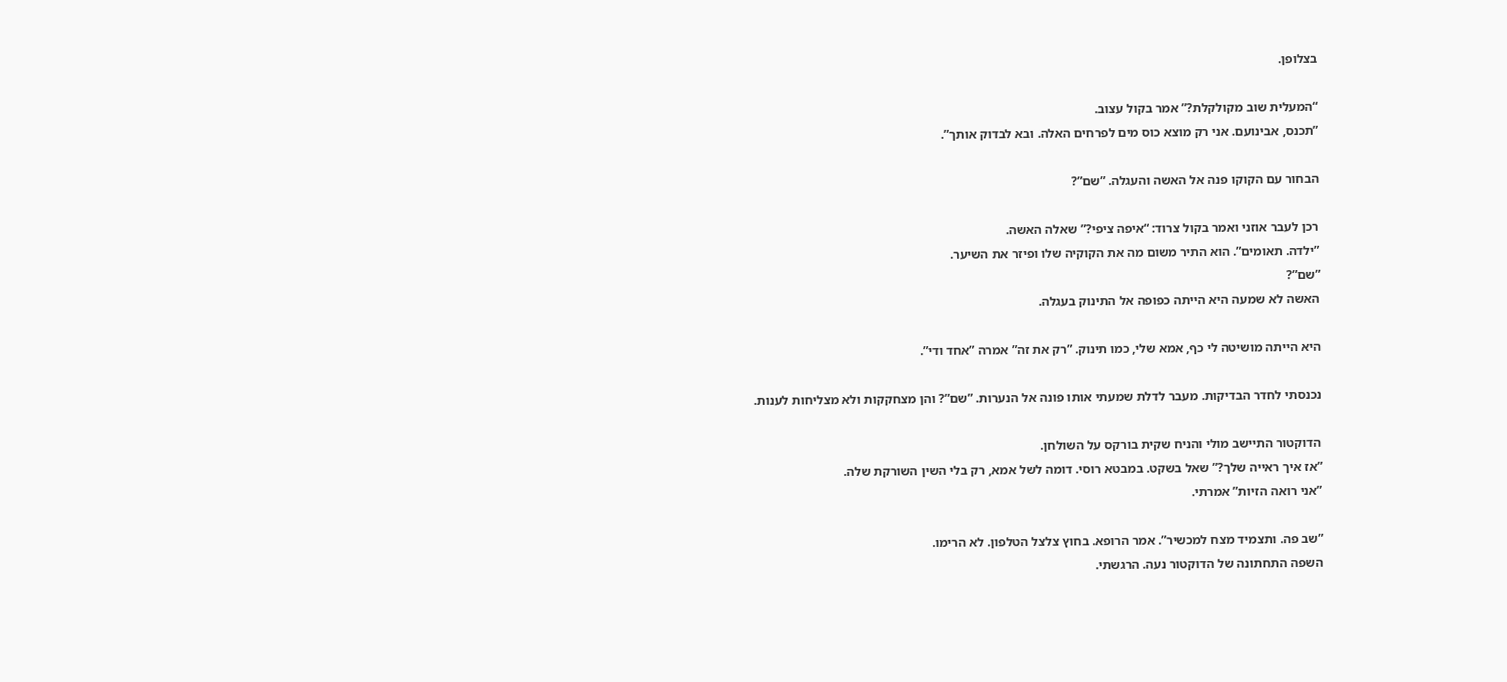בצלופן.

“המעלית שוב מקולקלת?” אמר בקול עצוב.
”תכנס, אבינועם. אני רק מוצא כוס מים לפרחים האלה. ובא לבדוק אותך”.

הבחור עם הקוקו פנה אל האשה והעגלה. ”שם”?

רכן לעבר אוזני ואמר בקול צרוד: “איפה ציפי?” שאלה האשה.
”ילדה. תאומים”. הוא התיר משום מה את הקוקיה שלו ופיזר את השיער.
”שם”?
האשה לא שמעה היא הייתה כפופה אל התינוק בעגלה.

היא הייתה מושיטה לי כף, אמא שלי, כמו תינוק. ”רק את זה” אמרה ”אחד ודי”.

נכנסתי לחדר הבדיקות. מעבר לדלת שמעתי אותו פונה אל הנערות. ”שם”? והן מצחקקות ולא מצליחות לענות.

הדוקטור התיישב מולי והניח שקית בורקס על השולחן.
”אז איך ראייה שלך?” שאל בשקט. במבטא רוסי. דומה לשל אמא, רק בלי השין השורקת שלה.
”אני רואה הזיות” אמרתי.

”שב פה. ותצמיד מצח למכשיר”. אמר הרופא. בחוץ צלצל הטלפון. לא הרימו.
השפה התחתונה של הדוקטור נעה. הרגשתי.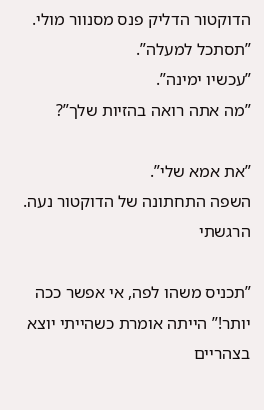הדוקטור הדליק פנס מסנוור מולי. ”תסתכל למעלה”.
”עכשיו ימינה”.
”מה אתה רואה בהזיות שלך”?

”את אמא שלי”.
השפה התחתונה של הדוקטור נעה. הרגשתי

”תכניס משהו לפה, אי אפשר ככה יותר!” הייתה אומרת כשהייתי יוצא בצהריים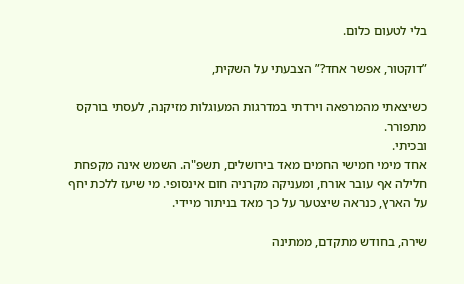בלי לטעום כלום.

”דוקטור, אפשר אחד?” הצבעתי על השקית,

כשיצאתי מהמרפאה וירדתי במדרגות המעוגלות מזיקנה, לעסתי בורקס מתפורר.
ובכיתי.
אחד מימי חמישי החמים מאד בירושלים, תשפ"ה. השמש אינה מקפחת חלילה אף עובר אורח, ומעניקה מקרניה חום אינסופי. מי שיעז ללכת יחף על הארץ, כנראה שיצטער על כך מאד בניתור מיידי.

שירה, בחודש מתקדם, ממתינה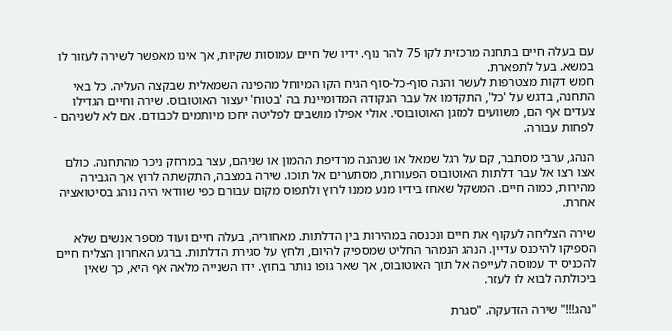עם בעלה חיים בתחנה מרכזית לקו 75 להר נוף. ידיו של חיים עמוסות שקיות, אך אינו מאפשר לשירה לעזור לו במשא. בעל לתפארת.
חמש דקות מצטרפות לעשר והנה סוף-כל-סוף הגיח הקו המיוחל מהפינה השמאלית שבקצה העליה. כל באי התחנה, בדגש על 'כל', התקדמו אל עבר הנקודה המדומיינת בה 'בטוח' יעצור האוטובוס. שירה וחיים הגדילו צעדים אף הם, משוועים למזגן האוטובוסי. אולי אפילו מושבים לפליטה יחכו מיותמים לכבודם. אם לא לשניהם - לפחות עבורה.

הנהג, ערבי מסתבר, קם על רגל שמאל או שנהנה מרדיפת ההמון או שניהם, עצר במרחק ניכר מהתחנה. כולם אצו רצו אל עבר דלתות האוטובוס הפעורות, מסתערים אל תוכו. שירה במצבה, התקשתה לרוץ אך הגבירה מהירות, כמוה חיים. המשקל שאחז בידיו מנע ממנו לרוץ ולתפוס מקום עבורם כפי שוודאי היה נוהג בסיטואציה אחרת.

שירה הצליחה לעקוף את חיים ונכנסה במהירות בין הדלתות. מאחוריה, בעלה חיים ועוד מספר אנשים שלא הספיקו להיכנס עדיין. הנהג הנמהר החליט שמספיק להיום, ולחץ על סגירת הדלתות. ברגע האחרון הצליח חיים להכניס יד עמוסה לעייפה אל תוך האוטובוס, אך שאר גופו נותר בחוץ. ידו השנייה מלאה אף היא, כך שאין ביכולתה לבוא לו לעזר.

"נהג!!!" שירה הזדעקה. "סגרת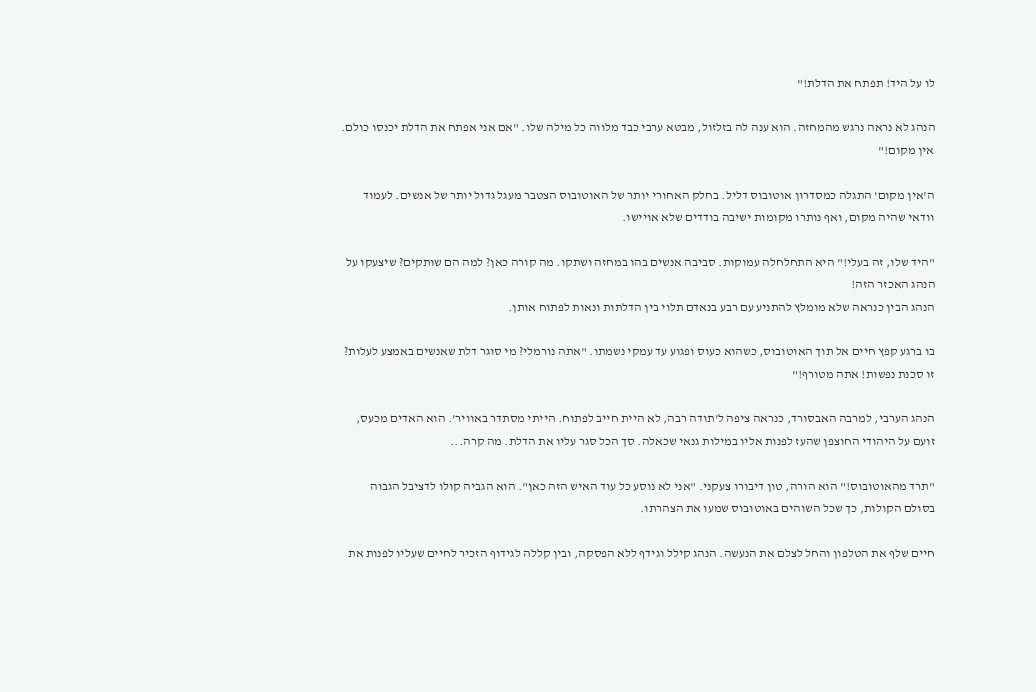לו על היד! תפתח את הדלת!"

הנהג לא נראה נרגש מהמחזה. הוא ענה לה בזלזול, מבטא ערבי כבד מלווה כל מילה שלו. "אם אני אפתח את הדלת יכנסו כולם. אין מקום!"

ה'אין מקום' התגלה כמסדרון אוטובוס דליל. בחלק האחורי יותר של האוטובוס הצטבר מעגל גדול יותר של אנשים. לעמוד וודאי שהיה מקום, ואף נותרו מקומות ישיבה בודדים שלא אויישו.

"היד שלו, זה בעלי!" היא התחלחלה עמוקות. סביבה אנשים בהו במחזה ושתקו. מה קורה כאן? למה הם שותקים? שיצעקו על הנהג האכזר הזה!
הנהג הבין כנראה שלא מומלץ להתניע עם רבע בנאדם תלוי בין הדלתות ונאות לפתוח אותן.

בו ברגע קפץ חיים אל תוך האוטובוס, כשהוא כעוס ופגוע עד עמקי נשמתו. "אתה נורמלי? מי סוגר דלת שאנשים באמצע לעלות? זו סכנת נפשות! אתה מטורף!"

הנהג הערבי, למרבה האבסורד, כנראה ציפה ל'תודה רבה, לא היית חייב לפתוח. הייתי מסתדר באוויר'. הוא האדים מכעס, זועם על היהודי החוצפן שהעז לפנות אליו במילות גנאי שכאלה. סך הכל סגר עליו את הדלת. מה קרה...

"תרד מהאוטובוס!" הוא הורה, טון דיבורו צעקני. "אני לא נוסע כל עוד האיש הזה כאן". הוא הגביה קולו לדציבל הגבוה בסולם הקולות, כך שכל השוהים באוטובוס שמעו את הצהרתו.

חיים שלף את הטלפון והחל לצלם את הנעשה. הנהג קילל וגידף ללא הפסקה, ובין קללה לגידוף הזכיר לחיים שעליו לפנות את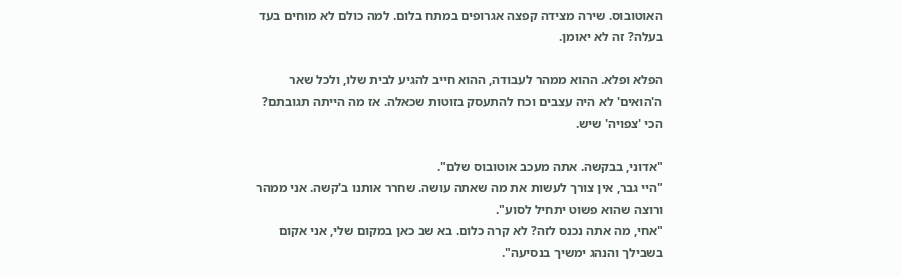האוטובוס. שירה מצידה קפצה אגרופים במתח בלום. למה כולם לא מוחים בעד בעלה? זה לא יאומן.

הפלא ופלא. ההוא ממהר לעבודה, ההוא חייב להגיע לבית שלו, ולכל שאר ה'הואים' לא היה עצבים וכח להתעסק בזוטות שכאלה. אז מה הייתה תגובתם? הכי 'צפויה' שיש.

"אדוני, בבקשה. אתה מעכב אוטובוס שלם".
"היי גבר, אין צורך לעשות את מה שאתה עושה. שחרר אותנו ב'קשה. אני ממהר ורוצה שהוא פשוט יתחיל לסוע".
"אחי, מה אתה נכנס לזה? לא קרה כלום. בא שב כאן במקום שלי, אני אקום בשבילך והנהג ימשיך בנסיעה".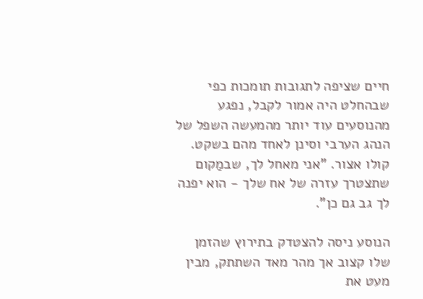חיים שציפה לתגובות תומכות כפי שבהחלט היה אמור לקבל, נפגע מהנוסעים עוד יותר מהמעשה השפל של הנהג הערבי וסינן לאחד מהם בשקט. קולו אצור. "אני מאחל לך, שבמַקום שתצטרך עזרה של אח שלך - הוא יפנה לך גב גם כן".

הנוסע ניסה להצטדק בתירוץ שהזמן שלו קצוב אך מהר מאד השתתק, מבין מעט את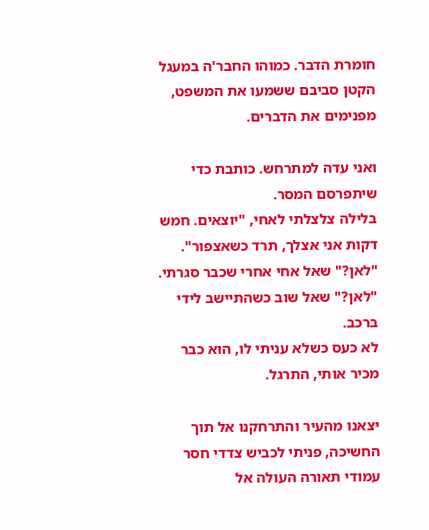חומרת הדבר. כמוהו החבר'ה במעגל הקטן סביבם ששמעו את המשפט, מפנימים את הדברים.

ואני עדה למתרחש. כותבת כדי שיתפרסם המסר.
בלילה צלצלתי לאחי, "יוצאים. חמש דקות אני אצלך, תרד כשאצפור".
"לאן?" שאל אחי אחרי שכבר סגרתי.
"לאן?" שאל שוב כשהתיישב לידי ברכב.
לא כעס כשלא עניתי לו, הוא כבר מכיר אותי, התרגל.

יצאנו מהעיר והתרחקנו אל תוך החשיכה, פניתי לכביש צדדי חסר עמודי תאורה העולה אל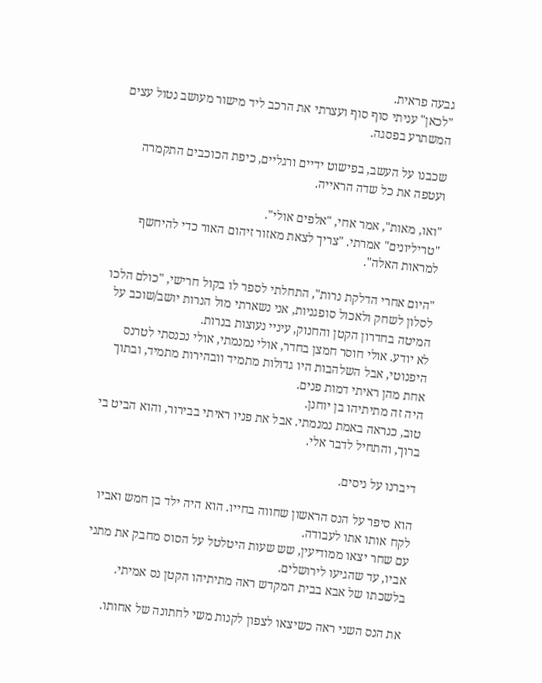גבעה פראית.
"לכאן" עניתי סוף סוף ועצרתי את הרכב ליד מישור מעושב נטול עצים המשתרע בפסגה.

שכבנו על העשב, בפישוט ידיים ורגליים, כיפת הכוכבים התקמרה ועטפה את כל שדה הראייה.

"ואו, מאות", אמר אחי, "אלפים אולי".
"טריליונים" אמרתי. "צריך לצאת מאזור זיהום האור כדי להיחשף למראות האלה".

"היום אחרי הדלקת נרות", התחלתי לספר לו בקול חרישי, "כולם הלכו לסלון לשחק ולאכול סופגניות, אני נשארתי מול הנרות יושב/שוכב על המיטה בחדרון הקטן והחנוק, עיניי נעוצות בנרות.
לא יודע. אולי חוסר חמצן בחדר, אולי נמנמתי, אולי נכנסתי לטרנס היפנוטי, אבל השלהבות היו גדולות מתמיד וובהירות מתמיד, ובתוך אחת מהן ראיתי דמות פנים.
היה זה מתיתיהו בן יוחנן.
טוב, כנראה באמת נמנמתי. אבל את פניו ראיתי בבירור, והוא הביט בי ברוך, והתחיל לדבר אלי.

דיברנו על ניסים.

הוא סיפר על הנס הראשון שחווה בחייו. הוא היה ילד בן חמש ואביו לקח אותו אתו לעבודה.
עם שחר יצאו ממודיעין, שש שעות היטלטל על הסוס מחבק את מתני אביו, עד שהגיעו לירושלים.
בלשכתו של אבא בבית המקדש ראה מתיתיהו הקטן נס אמיתי.

את הנס השני ראה כשיצאו לצפון לקנות משי לחתונה של אחותו.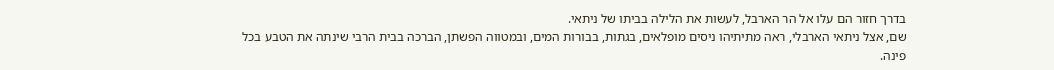בדרך חזור הם עלו אל הר הארבל, לעשות את הלילה בביתו של ניתאי.
שם, אצל ניתאי הארבלי, ראה מתיתיהו ניסים מופלאים, בגתות, בבורות המים, ובמטווה הפשתן, הברכה בבית הרבי שינתה את הטבע בכל פינה.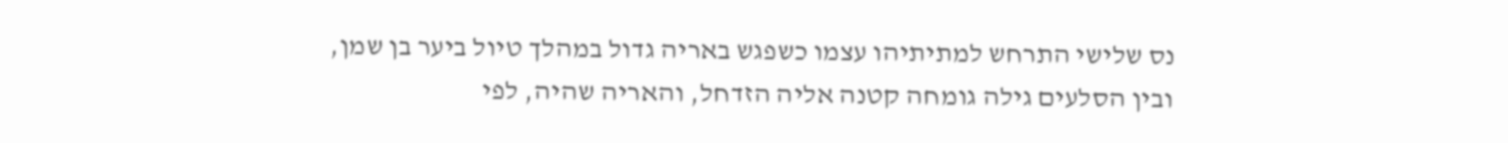נס שלישי התרחש למתיתיהו עצמו כשפגש באריה גדול במהלך טיול ביער בן שמן, ובין הסלעים גילה גומחה קטנה אליה הזדחל, והאריה שהיה, לפי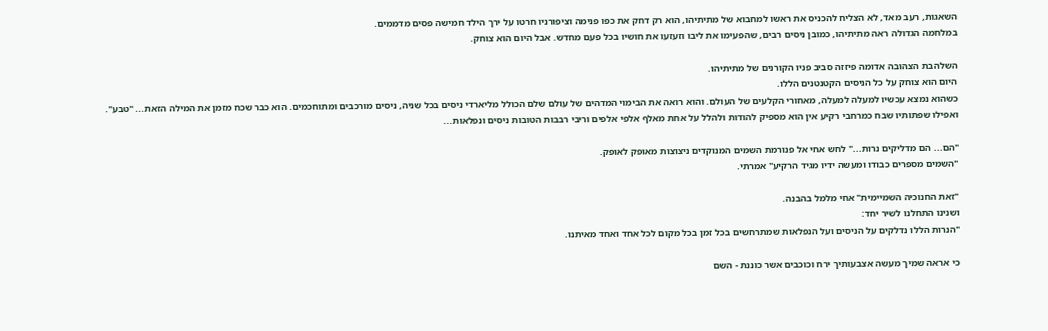השאגות, רעב מאד, לא הצליח להכניס את ראשו למחבוא של מתיתיהו, הוא רק דחק את כפו פנימה וציפורניו חרטו על ירך הילד חמישה פסים מדממים.
במלחמה הגדולה ראה מתיתיהו, כמובן ניסים רבים, שהפעימו את ליבו וזעזעו את חושיו בכל פעם מחדש. אבל היום הוא צוחק.

השלהבת הצהובה אדומה פיזזה סביב פניו הקורנים של מתיתיהו.
היום הוא צוחק על כל הניסים הקטנטנים הללו.
כשהוא נמצא עכשיו למעלה למעלה, מאחורי הקלעים של העולם. והוא רואה את הבימוי המדהים של עולם שלם הכולל מליארדי ניסים בכל שניה, ניסים מורכבים ומתוחכמים. הוא כבר שכח מזמן את המילה הזאת... "טבע". ואפילו שפתותיו שבח כמרחבי רקיע אין הוא מספיק להודות ולהלל על אחת מאלף אלפי אלפים וריבי רבבות הטובות ניסים ונפלאות...

"הם... הם מדליקים נרות..." לחש אחי אל פנורמת השמים המנוקדים ניצוצות מאופק לאופק.
"השמים מספרים כבודו ומעשה ידיו מגיד הרקיע" אמרתי.

"זאת החנוכיה השמיימית" אחי מלמל בהבנה.
ושנינו התחלנו לשיר יחד:
"הנרות הללו נדלקים על הניסים ועל הנפלאות שמתרחשים בכל זמן בכל מקום לכל אחד ואחד מאיתנו.

כי אראה שמיך מעשה אצבעותיך ירח וכוכבים אשר כוננת - השם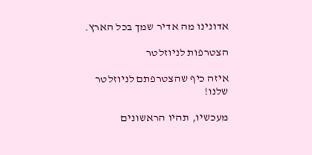אדונינו מה אדיר שמך בכל הארץ.

הצטרפות לניוזלטר

איזה כיף שהצטרפתם לניוזלטר שלנו!

מעכשיו, תהיו הראשונים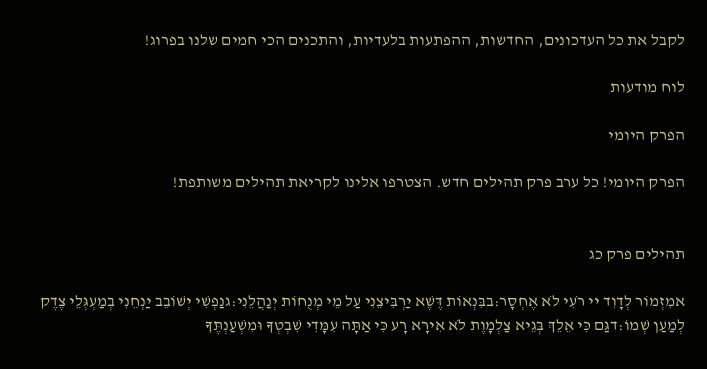לקבל את כל העדכונים, החדשות, ההפתעות בלעדיות, והתכנים הכי חמים שלנו בפרוג!

לוח מודעות

הפרק היומי

הפרק היומי! כל ערב פרק תהילים חדש. הצטרפו אלינו לקריאת תהילים משותפת!


תהילים פרק כג

אמִזְמוֹר לְדָוִד יי רֹעִי לֹא אֶחְסָר:בבִּנְאוֹת דֶּשֶׁא יַרְבִּיצֵנִי עַל מֵי מְנֻחוֹת יְנַהֲלֵנִי:גנַפְשִׁי יְשׁוֹבֵב יַנְחֵנִי בְמַעְגְּלֵי צֶדֶק לְמַעַן שְׁמוֹ:דגַּם כִּי אֵלֵךְ בְּגֵיא צַלְמָוֶת לֹא אִירָא רָע כִּי אַתָּה עִמָּדִי שִׁבְטְךָ וּמִשְׁעַנְתֶּךָ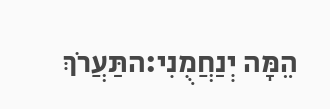הֵמָּה יְנַחֲמֻנִי:התַּעֲרֹךְ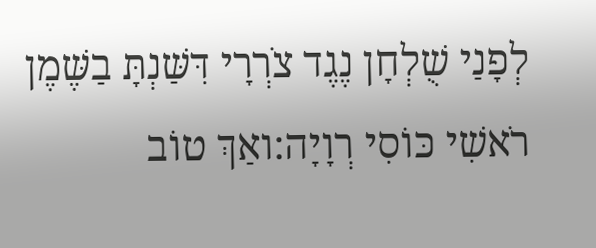לְפָנַי שֻׁלְחָן נֶגֶד צֹרְרָי דִּשַּׁנְתָּ בַשֶּׁמֶן רֹאשִׁי כּוֹסִי רְוָיָה:ואַךְ טוֹב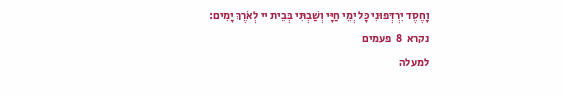וָחֶסֶד יִרְדְּפוּנִי כָּל יְמֵי חַיָּי וְשַׁבְתִּי בְּבֵית יי לְאֹרֶךְ יָמִים:
נקרא  8  פעמים
למעלה